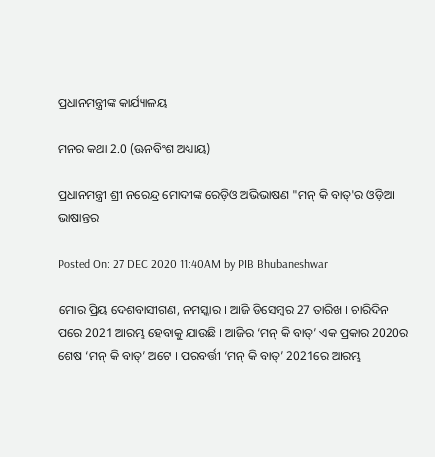ପ୍ରଧାନମନ୍ତ୍ରୀଙ୍କ କାର୍ଯ୍ୟାଳୟ

ମନର କଥା 2.0 (ଊନବିଂଶ ଅଧ୍ୟାୟ)

ପ୍ରଧାନମନ୍ତ୍ରୀ ଶ୍ରୀ ନରେନ୍ଦ୍ର ମୋଦୀଙ୍କ ରେଡ଼ିଓ ଅଭିଭାଷଣ "ମନ୍ କି ବାତ୍‌'ର ଓଡ଼ିଆ ଭାଷାନ୍ତର

Posted On: 27 DEC 2020 11:40AM by PIB Bhubaneshwar

ମୋର ପ୍ରିୟ ଦେଶବାସୀଗଣ, ନମସ୍କାର । ଆଜି ଡିସେମ୍ବର 27 ତାରିଖ । ଚାରିଦିନ ପରେ 2021 ଆରମ୍ଭ ହେବାକୁ ଯାଉଛି । ଆଜିର ‘ମନ୍ କି ବାତ୍‌’ ଏକ ପ୍ରକାର 2020ର ଶେଷ ‘ମନ୍ କି ବାତ୍‌’ ଅଟେ । ପରବର୍ତ୍ତୀ ‘ମନ୍ କି ବାତ୍‌’ 2021ରେ ଆରମ୍ଭ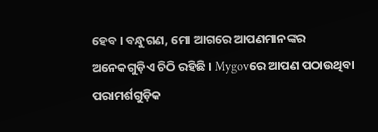ହେବ । ବନ୍ଧୁଗଣ, ମୋ ଆଗରେ ଆପଣମାନଙ୍କର ଅନେକଗୁଡ଼ିଏ ଚିଠି ରହିଛି । Mygovରେ ଆପଣ ପଠାଉଥିବା ପରାମର୍ଶଗୁଡ଼ିକ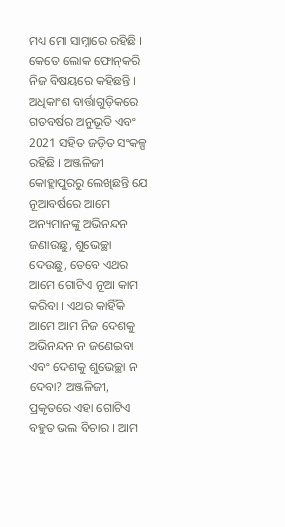ମଧ୍ୟ ମୋ ସାମ୍ନାରେ ରହିଛି । କେତେ ଲୋକ ଫୋନ୍‌କରି ନିଜ ବିଷୟରେ କହିଛନ୍ତି । ଅଧିକାଂଶ ବାର୍ତ୍ତାଗୁଡ଼ିକରେ ଗତବର୍ଷର ଅନୁଭୂତି ଏବଂ 2021 ସହିତ ଜଡ଼ିତ ସଂକଳ୍ପ ରହିଛି । ଅଞ୍ଜଳିଜୀ କୋହ୍ଲାପୁରରୁ ଲେଖିଛନ୍ତି ଯେ ନୂଆବର୍ଷରେ ଆମେ ଅନ୍ୟମାନଙ୍କୁ ଅଭିନନ୍ଦନ ଜଣାଉଛୁ, ଶୁଭେଚ୍ଛା ଦେଉଛୁ, ତେବେ ଏଥର ଆମେ ଗୋଟିଏ ନୂଆ କାମ କରିବା । ଏଥର କାହିଁକି ଆମେ ଆମ ନିଜ ଦେଶକୁ ଅଭିନନ୍ଦନ ନ ଜଣେଇବା ଏବଂ ଦେଶକୁ ଶୁଭେଚ୍ଛା ନ ଦେବା? ଅଞ୍ଜଳିଜୀ, ପ୍ରକୃତରେ ଏହା ଗୋଟିଏ ବହୁତ ଭଲ ବିଚାର । ଆମ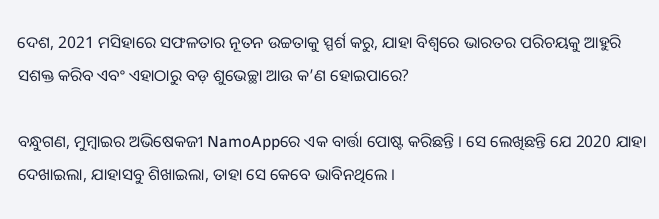ଦେଶ, 2021 ମସିହାରେ ସଫଳତାର ନୂତନ ଉଚ୍ଚତାକୁ ସ୍ପର୍ଶ କରୁ, ଯାହା ବିଶ୍ୱରେ ଭାରତର ପରିଚୟକୁ ଆହୁରି ସଶକ୍ତ କରିବ ଏବଂ ଏହାଠାରୁ ବଡ଼ ଶୁଭେଚ୍ଛା ଆଉ କ’ଣ ହୋଇପାରେ?

ବନ୍ଧୁଗଣ, ମୁମ୍ବାଇର ଅଭିଷେକଜୀ NamoAppରେ ଏକ ବାର୍ତ୍ତା ପୋଷ୍ଟ କରିଛନ୍ତି । ସେ ଲେଖିଛନ୍ତି ଯେ 2020 ଯାହା ଦେଖାଇଲା, ଯାହାସବୁ ଶିଖାଇଲା, ତାହା ସେ କେବେ ଭାବିନଥିଲେ ।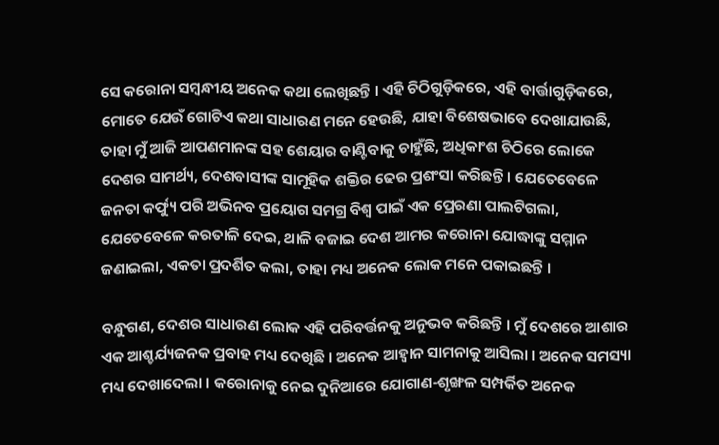ସେ କରୋନା ସମ୍ବନ୍ଧୀୟ ଅନେକ କଥା ଲେଖିଛନ୍ତି । ଏହି ଚିଠିଗୁଡ଼ିକରେ, ଏହି ବାର୍ତ୍ତାଗୁଡ଼ିକରେ, ମୋତେ ଯେଉଁ ଗୋଟିଏ କଥା ସାଧାରଣ ମନେ ହେଉଛି, ଯାହା ବିଶେଷଭାବେ ଦେଖାଯାଉଛି, ତାହା ମୁଁ ଆଜି ଆପଣମାନଙ୍କ ସହ ଶେୟାର ବାଣ୍ଟିବାକୁ ଚାହୁଁଛି, ଅଧିକାଂଶ ଚିଠିରେ ଲୋକେ ଦେଶର ସାମର୍ଥ୍ୟ, ଦେଶବାସୀଙ୍କ ସାମୂହିକ ଶକ୍ତିର ଢେର ପ୍ରଶଂସା କରିଛନ୍ତି । ଯେତେବେଳେ ଜନତା କର୍ଫ୍ୟୁ ପରି ଅଭିନବ ପ୍ରୟୋଗ ସମଗ୍ର ବିଶ୍ୱ ପାଇଁ ଏକ ପ୍ରେରଣା ପାଲଟିଗଲା, ଯେତେବେଳେ କରତାଳି ଦେଇ, ଥାଳି ବଜାଇ ଦେଶ ଆମର କରୋନା ଯୋଦ୍ଧାଙ୍କୁ ସମ୍ମାନ ଜଣାଇଲା, ଏକତା ପ୍ରଦର୍ଶିତ କଲା, ତାହା ମଧ୍ୟ ଅନେକ ଲୋକ ମନେ ପକାଇଛନ୍ତି ।

ବନ୍ଧୁଗଣ, ଦେଶର ସାଧାରଣ ଲୋକ ଏହି ପରିବର୍ତ୍ତନକୁ ଅନୁଭବ କରିଛନ୍ତି । ମୁଁ ଦେଶରେ ଆଶାର ଏକ ଆଶ୍ଚର୍ଯ୍ୟଜନକ ପ୍ରବାହ ମଧ୍ୟ ଦେଖିଛି । ଅନେକ ଆହ୍ୱାନ ସାମନାକୁ ଆସିଲା । ଅନେକ ସମସ୍ୟା ମଧ୍ୟ ଦେଖାଦେଲା । କରୋନାକୁ ନେଇ ଦୁନିଆରେ ଯୋଗାଣ-ଶୃଙ୍ଖଳ ସମ୍ପର୍କିତ ଅନେକ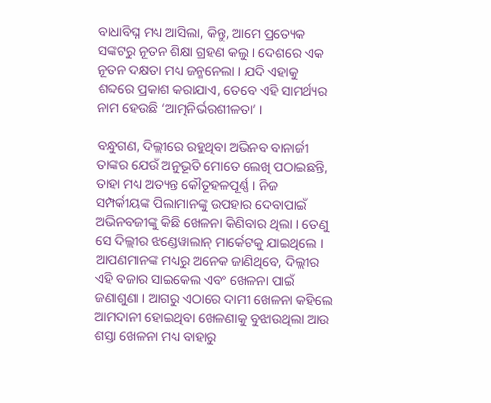ବାଧାବିଘ୍ନ ମଧ୍ୟ ଆସିଲା, କିନ୍ତୁ, ଆମେ ପ୍ରତ୍ୟେକ ସଙ୍କଟରୁ ନୂତନ ଶିକ୍ଷା ଗ୍ରହଣ କଲୁ । ଦେଶରେ ଏକ ନୂତନ ଦକ୍ଷତା ମଧ୍ୟ ଜନ୍ମନେଲା । ଯଦି ଏହାକୁ ଶବ୍ଦରେ ପ୍ରକାଶ କରାଯାଏ, ତେବେ ଏହି ସାମର୍ଥ୍ୟର ନାମ ହେଉଛି ‘ଆତ୍ମନିର୍ଭରଶୀଳତା’ ।

ବନ୍ଧୁଗଣ, ଦିଲ୍ଲୀରେ ରହୁଥିବା ଅଭିନବ ବାନାର୍ଜୀ ତାଙ୍କର ଯେଉଁ ଅନୁଭୂତି ମୋତେ ଲେଖି ପଠାଇଛନ୍ତି, ତାହା ମଧ୍ୟ ଅତ୍ୟନ୍ତ କୌତୂହଳପୂର୍ଣ୍ଣ । ନିଜ ସମ୍ପର୍କୀୟଙ୍କ ପିଲାମାନଙ୍କୁ ଉପହାର ଦେବାପାଇଁ ଅଭିନବଜୀଙ୍କୁ କିଛି ଖେଳନା କିଣିବାର ଥିଲା । ତେଣୁ ସେ ଦିଲ୍ଲୀର ଝଣ୍ଡେୱାଲାନ୍ ମାର୍କେଟକୁ ଯାଇଥିଲେ । ଆପଣମାନଙ୍କ ମଧ୍ୟରୁ ଅନେକ ଜାଣିଥିବେ, ଦିଲ୍ଲୀର ଏହି ବଜାର ସାଇକେଲ ଏବଂ ଖେଳନା ପାଇଁ ଜଣାଶୁଣା । ଆଗରୁ ଏଠାରେ ଦାମୀ ଖେଳନା କହିଲେ ଆମଦାନୀ ହୋଇଥିବା ଖେଳଣାକୁ ବୁଝାଉଥିଲା ଆଉ ଶସ୍ତା ଖେଳନା ମଧ୍ୟ ବାହାରୁ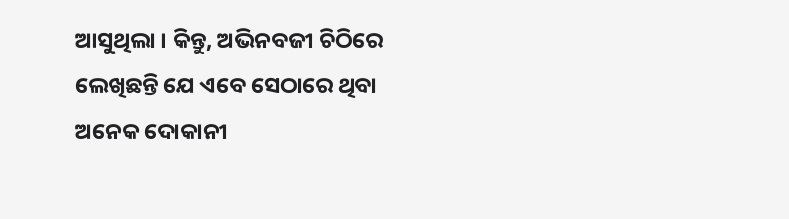ଆସୁଥିଲା । କିନ୍ତୁ, ଅଭିନବଜୀ ଚିଠିରେ ଲେଖିଛନ୍ତି ଯେ ଏବେ ସେଠାରେ ଥିବା ଅନେକ ଦୋକାନୀ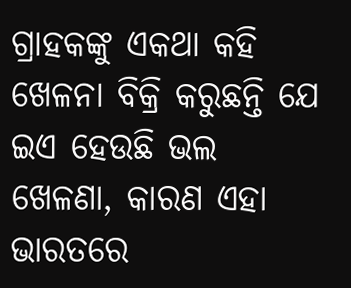ଗ୍ରାହକଙ୍କୁ ଏକଥା କହି ଖେଳନା ବିକ୍ରି କରୁଛନ୍ତି ଯେ ଇଏ ହେଉଛି ଭଲ ଖେଳଣା, କାରଣ ଏହା ଭାରତରେ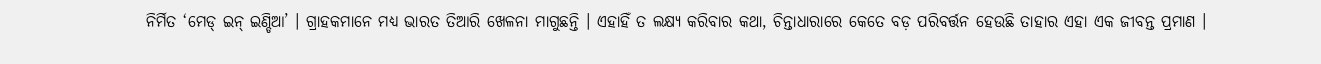ନିର୍ମିତ ‘ମେଡ୍ ଇନ୍ ଇଣ୍ଡିଆ’ । ଗ୍ରାହକମାନେ ମଧ୍ୟ ଭାରତ ତିଆରି ଖେଳନା ମାଗୁଛନ୍ତି । ଏହାହିଁ ତ ଲକ୍ଷ୍ୟ କରିବାର କଥା, ଚିନ୍ତାଧାରାରେ କେତେ ବଡ଼ ପରିବର୍ତ୍ତନ ହେଉଛି ତାହାର ଏହା ଏକ ଜୀବନ୍ତ ପ୍ରମାଣ ।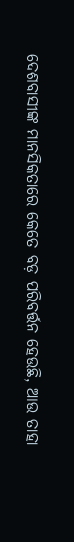ଦେଶବାସୀଙ୍କ ମାନସିକତାରେ କେତେ ବଡ଼ ପରିବର୍ତ୍ତନ ହେଉଛି, ଆଉ ତାହା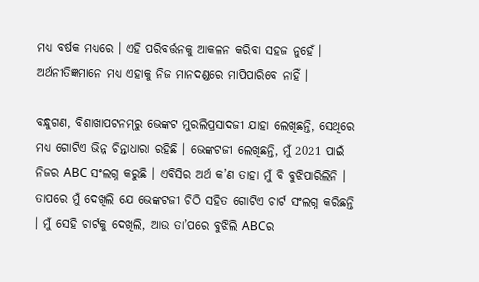ମଧ୍ୟ ବର୍ଷକ ମଧ୍ୟରେ । ଏହି ପରିବର୍ତ୍ତନକୁ ଆକଳନ କରିବା ସହଜ ନୁହେଁ । ଅର୍ଥନୀତିଜ୍ଞମାନେ ମଧ୍ୟ ଏହାକୁ ନିଜ ମାନଦଣ୍ଡରେ ମାପିପାରିବେ ନାହିଁ ।

ବନ୍ଧୁଗଣ, ବିଶାଖାପଟନମ୍‌ରୁ ଭେଙ୍କଟ ମୁରଲିପ୍ରସାଦଜୀ ଯାହା ଲେଖିଛନ୍ତି, ସେଥିରେ ମଧ୍ୟ ଗୋଟିଏ ଭିନ୍ନ ଚିନ୍ତାଧାରା ରହିଛି । ଭେଙ୍କଟଜୀ ଲେଖିଛନ୍ତି, ମୁଁ 2021 ପାଇଁ ନିଜର ABC ସଂଲଗ୍ନ କରୁଛି । ଏବିସିର ଅର୍ଥ କ’ଣ ତାହା ମୁଁ ବି ବୁଝିପାରିଲିନି । ତାପରେ ମୁଁ ଦେଖିଲି ଯେ ଭେଙ୍କଟଜୀ ଚିଠି ସହିତ ଗୋଟିଏ ଚାର୍ଟ ସଂଲଗ୍ନ କରିଛନ୍ତି । ମୁଁ ସେହି ଚାର୍ଟକୁ ଦେଖିଲି, ଆଉ ତା’ପରେ ବୁଝିଲି ABCର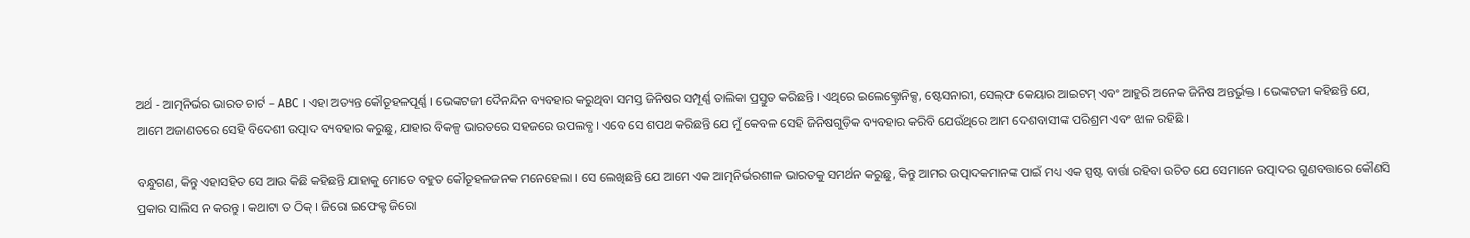ଅର୍ଥ - ଆତ୍ମନିର୍ଭର ଭାରତ ଚାର୍ଟ – ABC । ଏହା ଅତ୍ୟନ୍ତ କୌତୂହଳପୂର୍ଣ୍ଣ । ଭେଙ୍କଟଜୀ ଦୈନନ୍ଦିନ ବ୍ୟବହାର କରୁଥିବା ସମସ୍ତ ଜିନିଷର ସମ୍ପୂର୍ଣ୍ଣ ତାଲିକା ପ୍ରସ୍ତୁତ କରିଛନ୍ତି । ଏଥିରେ ଇଲେକ୍ଟ୍ରୋନିକ୍ସ, ଷ୍ଟେସନାରୀ, ସେଲ୍‌ଫ କେୟାର ଆଇଟମ୍ ଏବଂ ଆହୁରି ଅନେକ ଜିନିଷ ଅନ୍ତର୍ଭୁକ୍ତ । ଭେଙ୍କଟଜୀ କହିଛନ୍ତି ଯେ, ଆମେ ଅଜାଣତରେ ସେହି ବିଦେଶୀ ଉତ୍ପାଦ ବ୍ୟବହାର କରୁଛୁ, ଯାହାର ବିକଳ୍ପ ଭାରତରେ ସହଜରେ ଉପଲବ୍ଧ । ଏବେ ସେ ଶପଥ କରିଛନ୍ତି ଯେ ମୁଁ କେବଳ ସେହି ଜିନିଷଗୁଡ଼ିକ ବ୍ୟବହାର କରିବି ଯେଉଁଥିରେ ଆମ ଦେଶବାସୀଙ୍କ ପରିଶ୍ରମ ଏବଂ ଝାଳ ରହିଛି ।

ବନ୍ଧୁଗଣ, କିନ୍ତୁ ଏହାସହିତ ସେ ଆଉ କିଛି କହିଛନ୍ତି ଯାହାକୁ ମୋତେ ବହୁତ କୌତୂହଳଜନକ ମନେହେଲା । ସେ ଲେଖିଛନ୍ତି ଯେ ଆମେ ଏକ ଆତ୍ମନିର୍ଭରଶୀଳ ଭାରତକୁ ସମର୍ଥନ କରୁଛୁ, କିନ୍ତୁ ଆମର ଉତ୍ପାଦକମାନଙ୍କ ପାଇଁ ମଧ୍ୟ ଏକ ସ୍ପଷ୍ଟ ବାର୍ତ୍ତା ରହିବା ଉଚିତ ଯେ ସେମାନେ ଉତ୍ପାଦର ଗୁଣବତ୍ତାରେ କୌଣସି ପ୍ରକାର ସାଲିସ ନ କରନ୍ତୁ । କଥାଟା ତ ଠିକ୍ । ଜିରୋ ଇଫେକ୍ଟ ଜିରୋ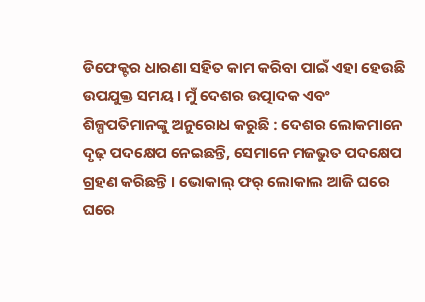ଡିଫେକ୍ଟର ଧାରଣା ସହିତ କାମ କରିବା ପାଇଁ ଏହା ହେଉଛି ଉପଯୁକ୍ତ ସମୟ । ମୁଁ ଦେଶର ଉତ୍ପାଦକ ଏବଂ ଶିଳ୍ପପତିମାନଙ୍କୁ ଅନୁରୋଧ କରୁଛି : ଦେଶର ଲୋକମାନେ ଦୃଢ଼ ପଦକ୍ଷେପ ନେଇଛନ୍ତି, ସେମାନେ ମଜଭୁତ ପଦକ୍ଷେପ ଗ୍ରହଣ କରିଛନ୍ତି । ଭୋକାଲ୍ ଫର୍ ଲୋକାଲ ଆଜି ଘରେ ଘରେ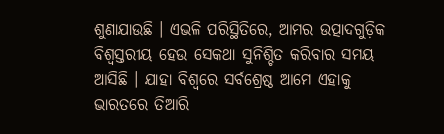ଶୁଣାଯାଉଛି । ଏଭଳି ପରିସ୍ଥିତିରେ, ଆମର ଉତ୍ପାଦଗୁଡ଼ିକ ବିଶ୍ୱସ୍ତରୀୟ ହେଉ ସେକଥା ସୁନିଶ୍ଚିତ କରିବାର ସମୟ ଆସିଛି । ଯାହା ବିଶ୍ୱରେ ସର୍ବଶ୍ରେଷ୍ଠ ଆମେ ଏହାକୁ ଭାରତରେ ତିଆରି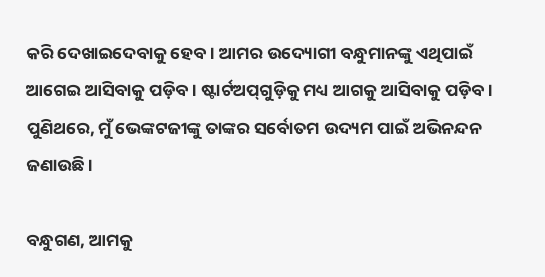କରି ଦେଖାଇଦେବାକୁ ହେବ । ଆମର ଉଦ୍ୟୋଗୀ ବନ୍ଧୁମାନଙ୍କୁ ଏଥିପାଇଁ ଆଗେଇ ଆସିବାକୁ ପଡ଼ିବ । ଷ୍ଟାର୍ଟଅପ୍‌ଗୁଡ଼ିକୁ ମଧ୍ୟ ଆଗକୁ ଆସିବାକୁ ପଡ଼ିବ । ପୁଣିଥରେ, ମୁଁ ଭେଙ୍କଟଜୀଙ୍କୁ ତାଙ୍କର ସର୍ବୋତମ ଉଦ୍ୟମ ପାଇଁ ଅଭିନନ୍ଦନ ଜଣାଉଛି ।

ବନ୍ଧୁଗଣ, ଆମକୁ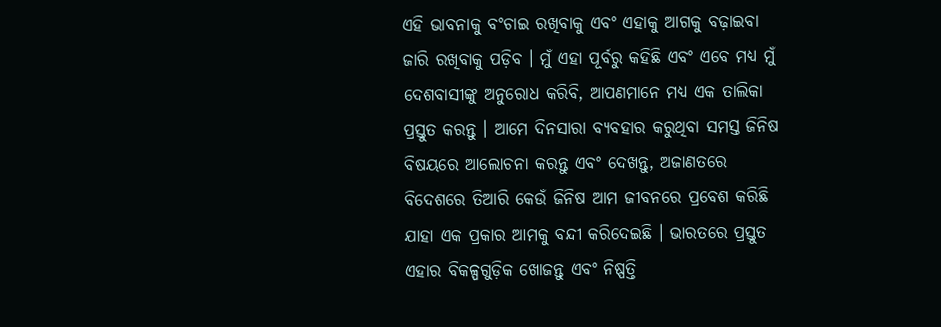ଏହି ଭାବନାକୁ ବଂଚାଇ ରଖିବାକୁ ଏବଂ ଏହାକୁ ଆଗକୁ ବଢ଼ାଇବା ଜାରି ରଖିବାକୁ ପଡ଼ିବ । ମୁଁ ଏହା ପୂର୍ବରୁ କହିଛି ଏବଂ ଏବେ ମଧ୍ୟ ମୁଁ ଦେଶବାସୀଙ୍କୁ ଅନୁରୋଧ କରିବି, ଆପଣମାନେ ମଧ୍ୟ ଏକ ତାଲିକା ପ୍ରସ୍ତୁତ କରନ୍ତୁ । ଆମେ ଦିନସାରା ବ୍ୟବହାର କରୁଥିବା ସମସ୍ତ ଜିନିଷ ବିଷୟରେ ଆଲୋଚନା କରନ୍ତୁ ଏବଂ ଦେଖନ୍ତୁ, ଅଜାଣତରେ ବିଦେଶରେ ତିଆରି କେଉଁ ଜିନିଷ ଆମ ଜୀବନରେ ପ୍ରବେଶ କରିଛି ଯାହା ଏକ ପ୍ରକାର ଆମକୁ ବନ୍ଦୀ କରିଦେଇଛି । ଭାରତରେ ପ୍ରସ୍ତୁତ ଏହାର ବିକଳ୍ପଗୁଡ଼ିକ ଖୋଜନ୍ତୁ ଏବଂ ନିଷ୍ପତ୍ତି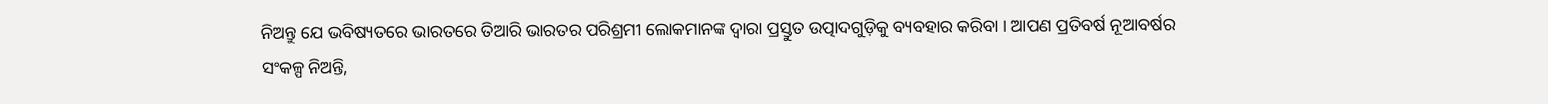ନିଅନ୍ତୁ ଯେ ଭବିଷ୍ୟତରେ ଭାରତରେ ତିଆରି ଭାରତର ପରିଶ୍ରମୀ ଲୋକମାନଙ୍କ ଦ୍ୱାରା ପ୍ରସ୍ତୁତ ଉତ୍ପାଦଗୁଡ଼ିକୁ ବ୍ୟବହାର କରିବା । ଆପଣ ପ୍ରତିବର୍ଷ ନୂଆବର୍ଷର ସଂକଳ୍ପ ନିଅନ୍ତି,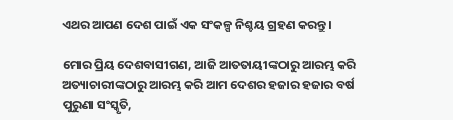ଏଥର ଆପଣ ଦେଶ ପାଇଁ ଏକ ସଂକଳ୍ପ ନିଶ୍ଚୟ ଗ୍ରହଣ କରନ୍ତୁ ।

ମୋର ପ୍ରିୟ ଦେଶବାସୀଗଣ, ଆଜି ଆତତାୟୀଙ୍କଠାରୁ ଆରମ୍ଭ କରି ଅତ୍ୟାଚାରୀଙ୍କଠାରୁ ଆରମ୍ଭ କରି ଆମ ଦେଶର ହଜାର ହଜାର ବର୍ଷ ପୁରୁଣା ସଂସ୍କୃତି,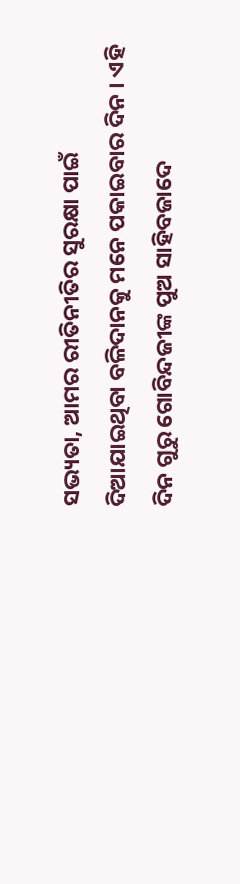ସଭ୍ୟତା, ଆମର ରୀତିନୀତିର ସୁରକ୍ଷା ପାଇଁ ଦିଆଯାଇଥିବା ବଳିଦାନକୁ ମନେ ପକାଇବାର ଦିନ । ଏହି ଦିନ ଗୁରୁ ଗୋବିନ୍ଦଜୀଙ୍କ ପୁଅ ସାହିବଜାଦେ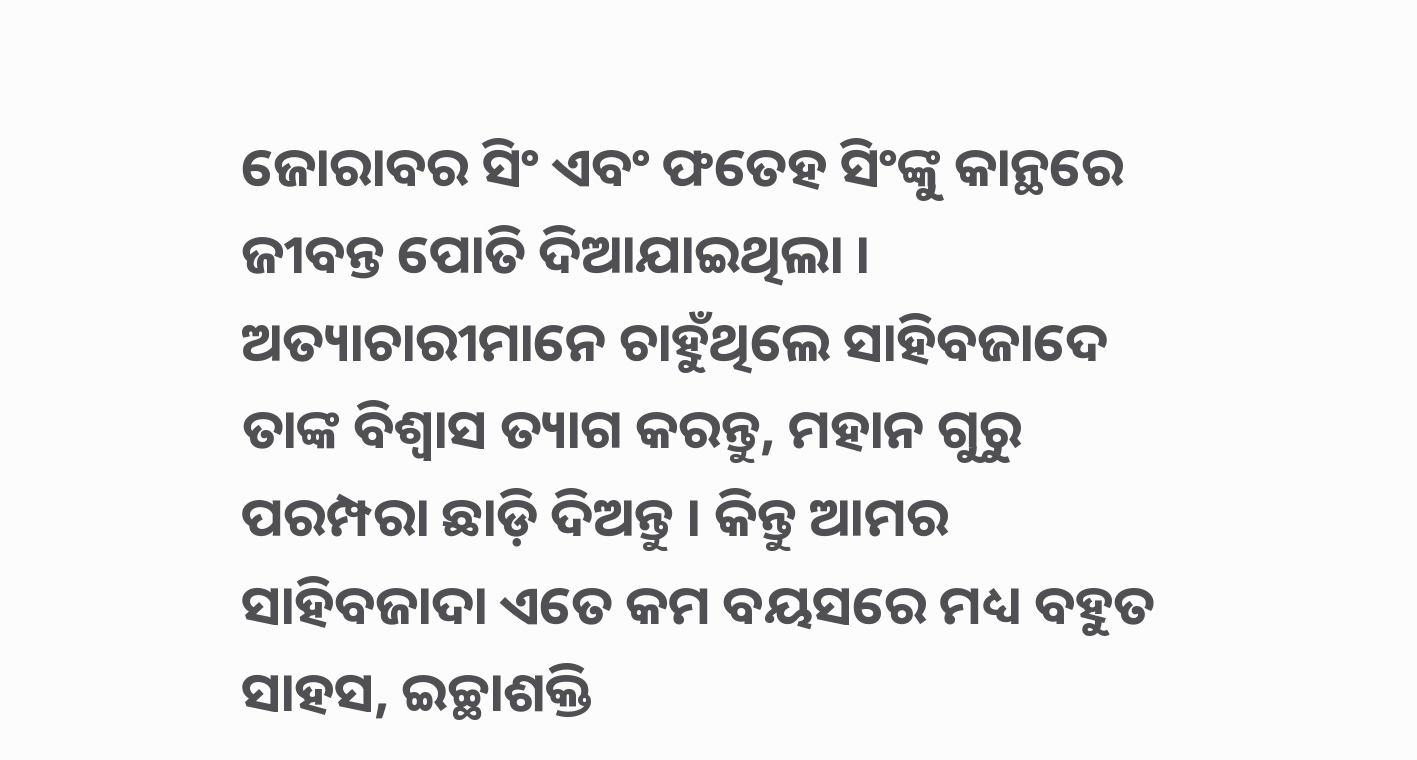ଜୋରାବର ସିଂ ଏବଂ ଫତେହ ସିଂଙ୍କୁ କାନ୍ଥରେ ଜୀବନ୍ତ ପୋତି ଦିଆଯାଇଥିଲା । ଅତ୍ୟାଚାରୀମାନେ ଚାହୁଁଥିଲେ ସାହିବଜାଦେ ତାଙ୍କ ବିଶ୍ୱାସ ତ୍ୟାଗ କରନ୍ତୁ, ମହାନ ଗୁରୁ ପରମ୍ପରା ଛାଡ଼ି ଦିଅନ୍ତୁ । କିନ୍ତୁ ଆମର ସାହିବଜାଦା ଏତେ କମ ବୟସରେ ମଧ୍ୟ ବହୁତ ସାହସ, ଇଚ୍ଛାଶକ୍ତି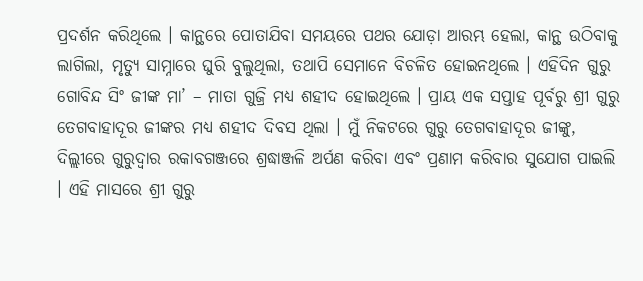ପ୍ରଦର୍ଶନ କରିଥିଲେ । କାନ୍ଥରେ ପୋତାଯିବା ସମୟରେ ପଥର ଯୋଡ଼ା ଆରମ୍ଭ ହେଲା, କାନ୍ଥ ଉଠିବାକୁ ଲାଗିଲା, ମୃତ୍ୟୁ ସାମ୍ନାରେ ଘୁରି ବୁଲୁଥିଲା, ତଥାପି ସେମାନେ ବିଚଳିତ ହୋଇନଥିଲେ । ଏହିଦିନ ଗୁରୁ ଗୋବିନ୍ଦ ସିଂ ଜୀଙ୍କ ମା’ – ମାତା ଗୁଜ୍ରି ମଧ୍ୟ ଶହୀଦ ହୋଇଥିଲେ । ପ୍ରାୟ ଏକ ସପ୍ତାହ ପୂର୍ବରୁ ଶ୍ରୀ ଗୁରୁ ତେଗବାହାଦୂର ଜୀଙ୍କର ମଧ୍ୟ ଶହୀଦ ଦିବସ ଥିଲା । ମୁଁ ନିକଟରେ ଗୁରୁ ତେଗବାହାଦୂର ଜୀଙ୍କୁ, ଦିଲ୍ଲୀରେ ଗୁରୁଦ୍ୱାର ରକାବଗଞ୍ଜରେ ଶ୍ରଦ୍ଧାଞ୍ଜଳି ଅର୍ପଣ କରିବା ଏବଂ ପ୍ରଣାମ କରିବାର ସୁଯୋଗ ପାଇଲି । ଏହି ମାସରେ ଶ୍ରୀ ଗୁରୁ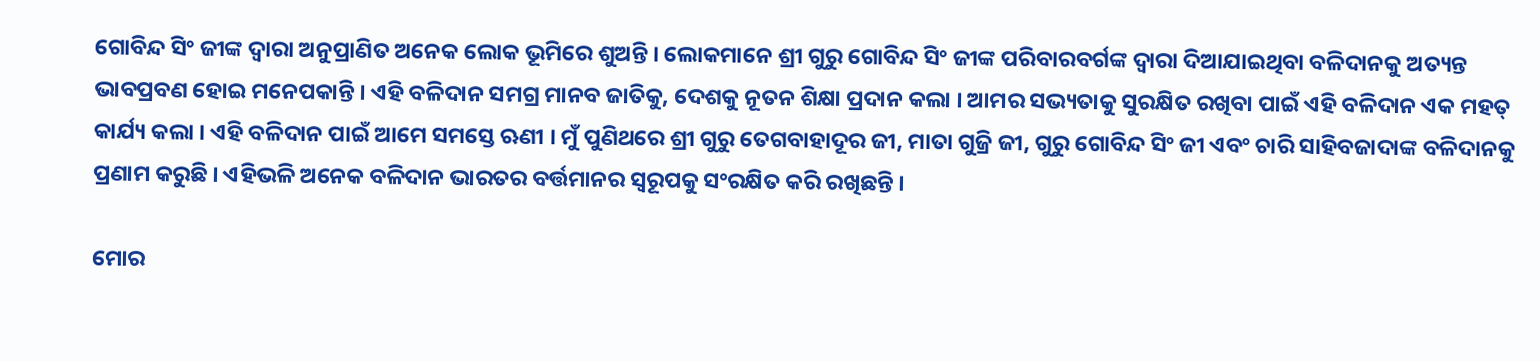ଗୋବିନ୍ଦ ସିଂ ଜୀଙ୍କ ଦ୍ୱାରା ଅନୁପ୍ରାଣିତ ଅନେକ ଲୋକ ଭୂମିରେ ଶୁଅନ୍ତି । ଲୋକମାନେ ଶ୍ରୀ ଗୁରୁ ଗୋବିନ୍ଦ ସିଂ ଜୀଙ୍କ ପରିବାରବର୍ଗଙ୍କ ଦ୍ୱାରା ଦିଆଯାଇଥିବା ବଳିଦାନକୁ ଅତ୍ୟନ୍ତ ଭାବପ୍ରବଣ ହୋଇ ମନେପକାନ୍ତି । ଏହି ବଳିଦାନ ସମଗ୍ର ମାନବ ଜାତିକୁ, ଦେଶକୁ ନୂତନ ଶିକ୍ଷା ପ୍ରଦାନ କଲା । ଆମର ସଭ୍ୟତାକୁ ସୁରକ୍ଷିତ ରଖିବା ପାଇଁ ଏହି ବଳିଦାନ ଏକ ମହତ୍ କାର୍ଯ୍ୟ କଲା । ଏହି ବଳିଦାନ ପାଇଁ ଆମେ ସମସ୍ତେ ଋଣୀ । ମୁଁ ପୁଣିଥରେ ଶ୍ରୀ ଗୁରୁ ତେଗବାହାଦୂର ଜୀ, ମାତା ଗୁଜ୍ରି ଜୀ, ଗୁରୁ ଗୋବିନ୍ଦ ସିଂ ଜୀ ଏବଂ ଚାରି ସାହିବଜାଦାଙ୍କ ବଳିଦାନକୁ ପ୍ରଣାମ କରୁଛି । ଏହିଭଳି ଅନେକ ବଳିଦାନ ଭାରତର ବର୍ତ୍ତମାନର ସ୍ୱରୂପକୁ ସଂରକ୍ଷିତ କରି ରଖିଛନ୍ତି ।

ମୋର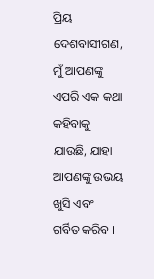ପ୍ରିୟ ଦେଶବାସୀଗଣ, ମୁଁ ଆପଣଙ୍କୁ ଏପରି ଏକ କଥା କହିବାକୁ ଯାଉଛି, ଯାହା ଆପଣଙ୍କୁ ଉଭୟ ଖୁସି ଏବଂ ଗର୍ବିତ କରିବ ।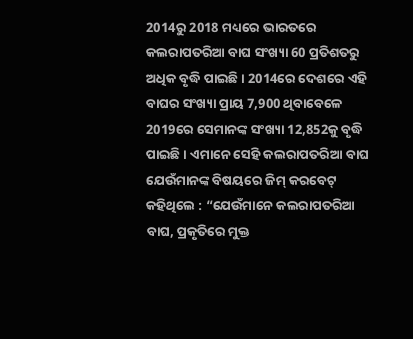2014ରୁ 2018 ମଧ୍ୟରେ ଭାରତରେ କଲରାପତରିଆ ବାଘ ସଂଖ୍ୟା 60 ପ୍ରତିଶତରୁ ଅଧିକ ବୃଦ୍ଧି ପାଇଛି । 2014ରେ ଦେଶରେ ଏହି ବାଘର ସଂଖ୍ୟା ପ୍ରାୟ 7,900 ଥିବାବେଳେ 2019ରେ ସେମାନଙ୍କ ସଂଖ୍ୟା 12,852କୁ ବୃଦ୍ଧି ପାଇଛି । ଏମାନେ ସେହି କଲରାପତରିଆ ବାଘ ଯେଉଁମାନଙ୍କ ବିଷୟରେ ଜିମ୍ କରବେଟ୍ କହିଥିଲେ : “ଯେଉଁମାନେ କଲରାପତରିଆ ବାଘ, ପ୍ରକୃତିରେ ମୁକ୍ତ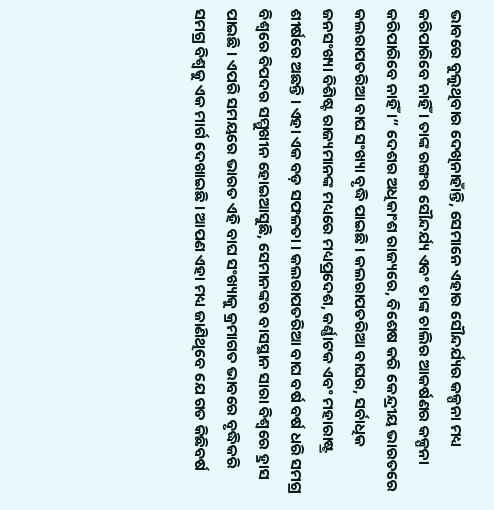ଭାବରେ ବୁଲୁଥିବାର ଦେଖିନାହାଁନ୍ତି, ସେମାନେ ଏହାର ସୌନ୍ଦର୍ଯ୍ୟର କଳ୍ପନା ମଧ୍ୟ କରିପାରିବେ ନାହିଁ । ତାଙ୍କ ରଙ୍ଗର ସୌନ୍ଦର୍ଯ୍ୟ ଏବଂ ତାଙ୍କ ଚାଲିର ଆକର୍ଷଣର କଳ୍ପନା କରିପାରିବେ ନାହିଁ ।” ଦେଶର ଅଧିକାଂଶ ରାଜ୍ୟରେ, ବିଶେଷ କରି କେନ୍ଦ୍ରୀୟ ଭାରତରେ କଲରାପତରିଆ ବାଘ ସଂଖ୍ୟା ବୃଦ୍ଧି ପାଇଛି । କଲରାପତରିଆ ବାଘର, ସର୍ବାଧିକ ଜନସଂଖ୍ୟା ବିଶିଷ୍ଟ ରାଜ୍ୟମାନଙ୍କ ମଧ୍ୟରେ ମଧ୍ୟପ୍ରଦେଶ, କର୍ଣ୍ଣାଟକ ଏବଂ ମହାରାଷ୍ଟ୍ର ଶୀର୍ଷରେ ଅଛନ୍ତି । ଏହା ଏକ ବଡ଼ ସଫଳତା । କଲରାପତରିଆ ବାଘ ବର୍ଷ ବର୍ଷ ଧରି ସମଗ୍ର ବିଶ୍ୱରେ ବିପଦର ସମ୍ମୁଖୀନ ହୋଇଆସୁଛି, ସେମାନଙ୍କର ବାସସ୍ଥାନ ସାରା ବିଶ୍ୱରେ ହ୍ରାସ ପାଇଛି । ଏପରି ସମୟରେ ଭାରତ ଏହି ବାଘ ସଂଖ୍ୟାକୁ କ୍ରମାଗତ ଭାବରେ ବୃଦ୍ଧିକରି ସମଗ୍ର ବିଶ୍ୱକୁ ଏକ ମାର୍ଗ ଦେଖାଇଛି । ଆପଣ ଏହା ମଧ୍ୟ ଜାଣିଥିବେ ଯେ ଗତ କିଛିବର୍ଷ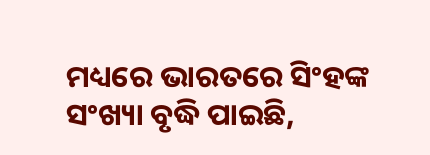ମଧ୍ୟରେ ଭାରତରେ ସିଂହଙ୍କ ସଂଖ୍ୟା ବୃଦ୍ଧି ପାଇଛି,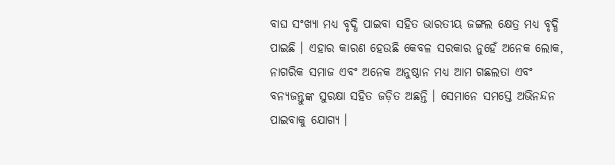ବାଘ ସଂଖ୍ୟା ମଧ୍ୟ ବୃଦ୍ଧି ପାଇବା ସହିତ ଭାରତୀୟ ଜଙ୍ଗଲ କ୍ଷେତ୍ର ମଧ୍ୟ ବୃଦ୍ଧି ପାଇଛି । ଏହାର କାରଣ ହେଉଛି କେବଳ ସରକାର ନୁହେଁ ଅନେକ ଲୋକ, ନାଗରିକ ସମାଜ ଏବଂ ଅନେକ ଅନୁଷ୍ଠାନ ମଧ୍ୟ ଆମ ଗଛଲତା ଏବଂ ବନ୍ୟଜନ୍ତୁଙ୍କ ସୁରକ୍ଷା ସହିତ ଜଡ଼ିତ ଅଛନ୍ତି । ସେମାନେ ସମସ୍ତେ ଅଭିନନ୍ଦନ ପାଇବାକୁ ଯୋଗ୍ୟ ।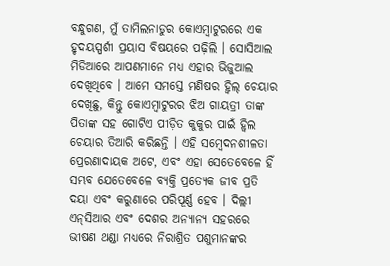ବନ୍ଧୁଗଣ, ମୁଁ ତାମିଲନାଡୁର କୋଏମ୍ବାଟୁରରେ ଏକ ହୃଦୟସ୍ପର୍ଶୀ ପ୍ରୟାସ ବିଷୟରେ ପଢ଼ିଲି । ସୋସିଆଲ ମିଡିଆରେ ଆପଣମାନେ ମଧ୍ୟ ଏହାର ଭିଜୁଆଲ ଦେଖିଥିବେ । ଆମେ ସମସ୍ତେ ମଣିଷର ହ୍ୱିଲ୍ ଚେୟାର ଦେଖିଛୁ, କିନ୍ତୁ କୋଏମ୍ବାଟୁରର ଝିଅ ଗାୟତ୍ରୀ ତାଙ୍କ ପିତାଙ୍କ ସହ ଗୋଟିଏ ପୀଡ଼ିତ କୁକୁର ପାଇଁ ହ୍ୱିଲ ଚେୟାର ତିଆରି କରିଛନ୍ତି । ଏହି ସମ୍ବେଦନଶୀଳତା ପ୍ରେରଣାଦାୟକ ଅଟେ, ଏବଂ ଏହା ସେତେବେଳେ ହିଁ ସମ୍ଭବ ଯେତେବେଳେ ବ୍ୟକ୍ତି ପ୍ରତ୍ୟେକ ଜୀବ ପ୍ରତି ଦୟା ଏବଂ କରୁଣାରେ ପରିପୂର୍ଣ୍ଣ ହେବ । ଦିଲ୍ଲୀ ଏନ୍‌ସିଆର ଏବଂ ଦେଶର ଅନ୍ୟାନ୍ୟ ସହରରେ ଭୀଷଣ ଥଣ୍ଡା ମଧ୍ୟରେ ନିରାଶ୍ରିତ ପଶୁମାନଙ୍କର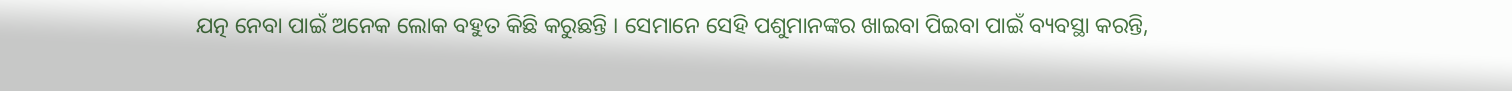ଯତ୍ନ ନେବା ପାଇଁ ଅନେକ ଲୋକ ବହୁତ କିଛି କରୁଛନ୍ତି । ସେମାନେ ସେହି ପଶୁମାନଙ୍କର ଖାଇବା ପିଇବା ପାଇଁ ବ୍ୟବସ୍ଥା କରନ୍ତି,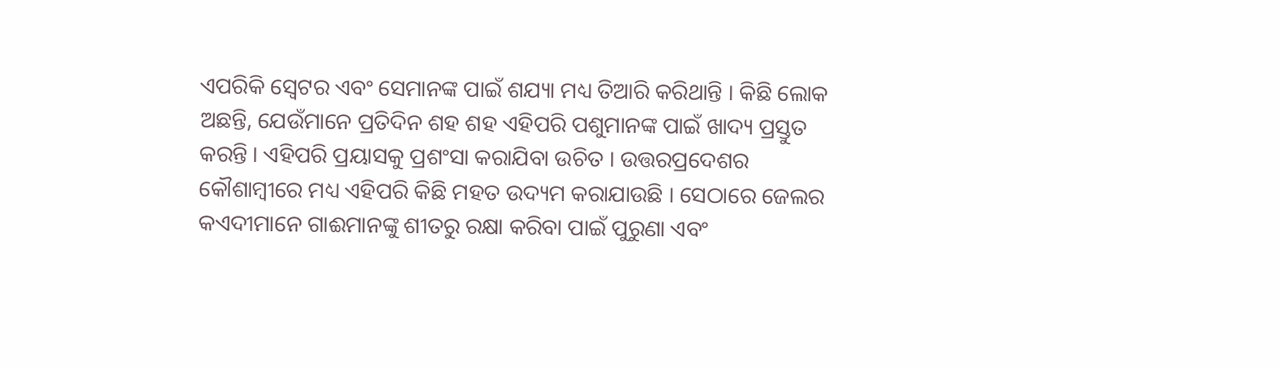ଏପରିକି ସ୍ୱେଟର ଏବଂ ସେମାନଙ୍କ ପାଇଁ ଶଯ୍ୟା ମଧ୍ୟ ତିଆରି କରିଥାନ୍ତି । କିଛି ଲୋକ ଅଛନ୍ତି, ଯେଉଁମାନେ ପ୍ରତିଦିନ ଶହ ଶହ ଏହିପରି ପଶୁମାନଙ୍କ ପାଇଁ ଖାଦ୍ୟ ପ୍ରସ୍ତୁତ କରନ୍ତି । ଏହିପରି ପ୍ରୟାସକୁ ପ୍ରଶଂସା କରାଯିବା ଉଚିତ । ଉତ୍ତରପ୍ରଦେଶର କୌଶାମ୍ବୀରେ ମଧ୍ୟ ଏହିପରି କିଛି ମହତ ଉଦ୍ୟମ କରାଯାଉଛି । ସେଠାରେ ଜେଲର କଏଦୀମାନେ ଗାଈମାନଙ୍କୁ ଶୀତରୁ ରକ୍ଷା କରିବା ପାଇଁ ପୁରୁଣା ଏବଂ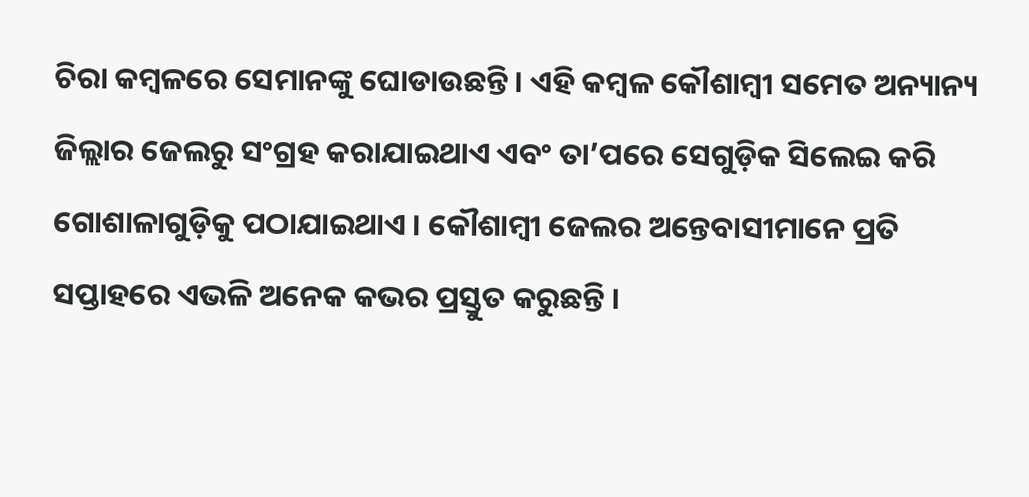ଚିରା କମ୍ବଳରେ ସେମାନଙ୍କୁ ଘୋଡାଉଛନ୍ତି । ଏହି କମ୍ବଳ କୌଶାମ୍ବୀ ସମେତ ଅନ୍ୟାନ୍ୟ ଜିଲ୍ଲାର ଜେଲରୁ ସଂଗ୍ରହ କରାଯାଇଥାଏ ଏବଂ ତା’ପରେ ସେଗୁଡ଼ିକ ସିଲେଇ କରି ଗୋଶାଳାଗୁଡ଼ିକୁ ପଠାଯାଇଥାଏ । କୌଶାମ୍ବୀ ଜେଲର ଅନ୍ତେବାସୀମାନେ ପ୍ରତି ସପ୍ତାହରେ ଏଭଳି ଅନେକ କଭର ପ୍ରସ୍ତୁତ କରୁଛନ୍ତି ।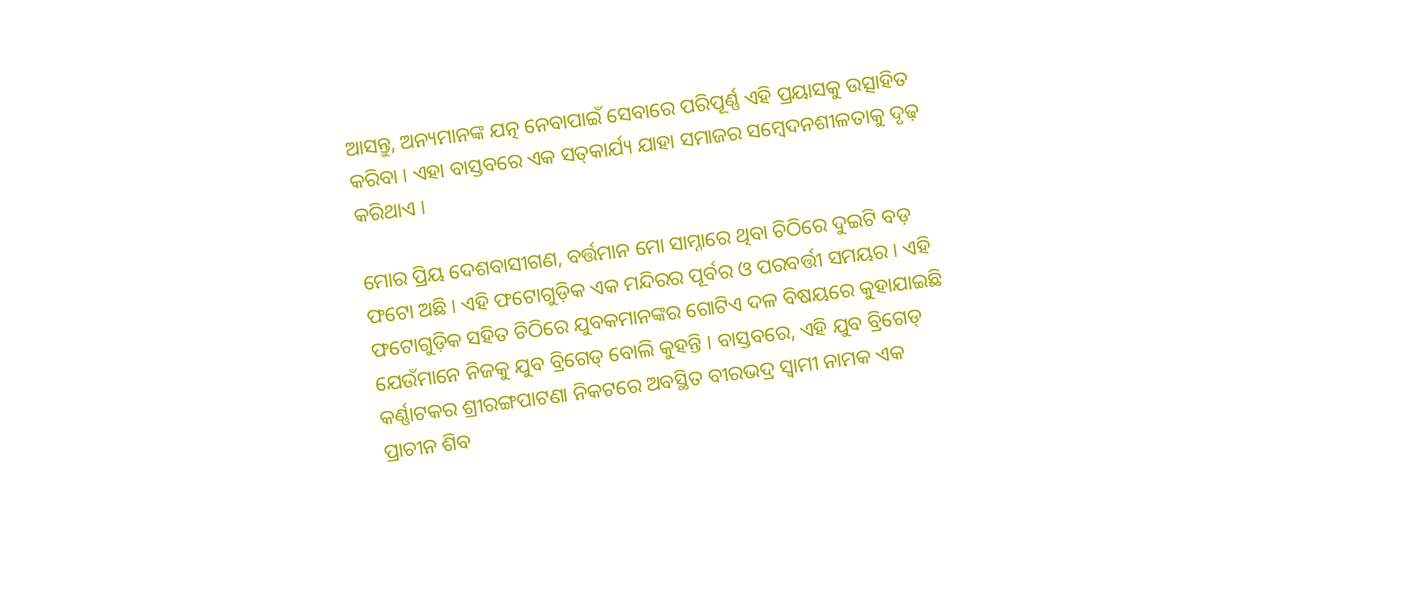ଆସନ୍ତୁ, ଅନ୍ୟମାନଙ୍କ ଯତ୍ନ ନେବାପାଇଁ ସେବାରେ ପରିପୂର୍ଣ୍ଣ ଏହି ପ୍ରୟାସକୁ ଉତ୍ସାହିତ କରିବା । ଏହା ବାସ୍ତବରେ ଏକ ସତ୍‌କାର୍ଯ୍ୟ ଯାହା ସମାଜର ସମ୍ବେଦନଶୀଳତାକୁ ଦୃଢ଼ କରିଥାଏ ।

ମୋର ପ୍ରିୟ ଦେଶବାସୀଗଣ, ବର୍ତ୍ତମାନ ମୋ ସାମ୍ନାରେ ଥିବା ଚିଠିରେ ଦୁଇଟି ବଡ଼ ଫଟୋ ଅଛି । ଏହି ଫଟୋଗୁଡ଼ିକ ଏକ ମନ୍ଦିରର ପୂର୍ବର ଓ ପରବର୍ତ୍ତୀ ସମୟର । ଏହି ଫଟୋଗୁଡ଼ିକ ସହିତ ଚିଠିରେ ଯୁବକମାନଙ୍କର ଗୋଟିଏ ଦଳ ବିଷୟରେ କୁହାଯାଇଛି ଯେଉଁମାନେ ନିଜକୁ ଯୁବ ବ୍ରିଗେଡ୍ ବୋଲି କୁହନ୍ତି । ବାସ୍ତବରେ, ଏହି ଯୁବ ବ୍ରିଗେଡ୍ କର୍ଣ୍ଣାଟକର ଶ୍ରୀରଙ୍ଗପାଟଣା ନିକଟରେ ଅବସ୍ଥିତ ବୀରଭଦ୍ର ସ୍ୱାମୀ ନାମକ ଏକ ପ୍ରାଚୀନ ଶିବ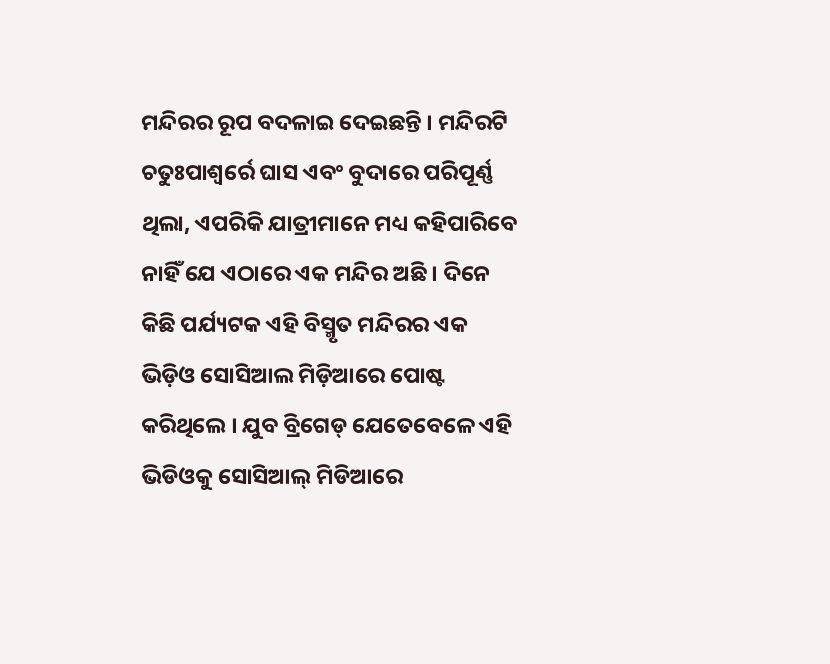ମନ୍ଦିରର ରୂପ ବଦଳାଇ ଦେଇଛନ୍ତି । ମନ୍ଦିରଟି ଚତୁଃପାଶ୍ୱର୍ରେ ଘାସ ଏବଂ ବୁଦାରେ ପରିପୂର୍ଣ୍ଣ ଥିଲା, ଏପରିକି ଯାତ୍ରୀମାନେ ମଧ୍ୟ କହିପାରିବେ ନାହିଁ ଯେ ଏଠାରେ ଏକ ମନ୍ଦିର ଅଛି । ଦିନେ କିଛି ପର୍ଯ୍ୟଟକ ଏହି ବିସ୍ମୃତ ମନ୍ଦିରର ଏକ ଭିଡ଼ିଓ ସୋସିଆଲ ମିଡ଼ିଆରେ ପୋଷ୍ଟ କରିଥିଲେ । ଯୁବ ବ୍ରିଗେଡ୍ ଯେତେବେଳେ ଏହି ଭିଡିଓକୁ ସୋସିଆଲ୍ ମିଡିଆରେ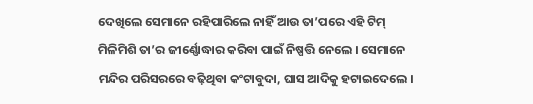ଦେଖିଲେ ସେମାନେ ରହିପାରିଲେ ନାହିଁ ଆଉ ତା’ପରେ ଏହି ଟିମ୍ ମିଳିମିଶି ତା’ର ଜୀର୍ଣ୍ଣୋଦ୍ଧାର କରିବା ପାଇଁ ନିଷ୍ପତ୍ତି ନେଲେ । ସେମାନେ ମନ୍ଦିର ପରିସରରେ ବଢ଼ିଥିବା କଂଟାବୁଦା, ଘାସ ଆଦିକୁ ହଟାଇଦେଲେ ।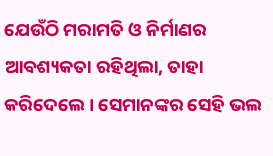ଯେଉଁଠି ମରାମତି ଓ ନିର୍ମାଣର ଆବଶ୍ୟକତା ରହିଥିଲା, ତାହା କରିଦେଲେ । ସେମାନଙ୍କର ସେହି ଭଲ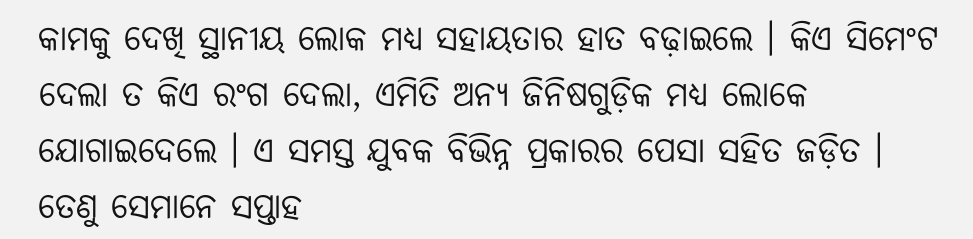କାମକୁ ଦେଖି ସ୍ଥାନୀୟ ଲୋକ ମଧ୍ୟ ସହାୟତାର ହାତ ବଢ଼ାଇଲେ । କିଏ ସିମେଂଟ ଦେଲା ତ କିଏ ରଂଗ ଦେଲା, ଏମିତି ଅନ୍ୟ ଜିନିଷଗୁଡ଼ିକ ମଧ୍ୟ ଲୋକେ ଯୋଗାଇଦେଲେ । ଏ ସମସ୍ତ ଯୁବକ ବିଭିନ୍ନ ପ୍ରକାରର ପେସା ସହିତ ଜଡ଼ିତ । ତେଣୁ ସେମାନେ ସପ୍ତାହ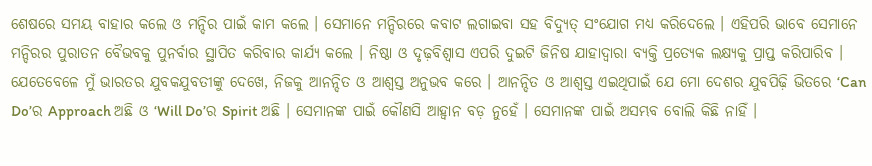ଶେଷରେ ସମୟ ବାହାର କଲେ ଓ ମନ୍ଦିର ପାଇଁ କାମ କଲେ । ସେମାନେ ମନ୍ଦିରରେ କବାଟ ଲଗାଇବା ସହ ବିଦ୍ୟୁତ୍ ସଂଯୋଗ ମଧ୍ୟ କରିଦେଲେ । ଏହିପରି ଭାବେ ସେମାନେ ମନ୍ଦିରର ପୁରାତନ ବୈଭବକୁ ପୁନର୍ବାର ସ୍ଥାପିତ କରିବାର କାର୍ଯ୍ୟ କଲେ । ନିଷ୍ଠା ଓ ଦୃଢ଼ବିଶ୍ୱାସ ଏପରି ଦୁଇଟି ଜିନିଷ ଯାହାଦ୍ୱାରା ବ୍ୟକ୍ତି ପ୍ରତ୍ୟେକ ଲକ୍ଷ୍ୟକୁ ପ୍ରାପ୍ତ କରିପାରିବ । ଯେତେବେଳେ ମୁଁ ଭାରତର ଯୁବକଯୁବତୀଙ୍କୁ ଦେଖେ, ନିଜକୁ ଆନନ୍ଦିତ ଓ ଆଶ୍ୱସ୍ତ ଅନୁଭବ କରେ । ଆନନ୍ଦିତ ଓ ଆଶ୍ୱସ୍ତ ଏଇଥିପାଇଁ ଯେ ମୋ ଦେଶର ଯୁବପିଢ଼ି ଭିତରେ ‘Can Do’ର Approach ଅଛି ଓ ‘Will Do’ର Spirit ଅଛି । ସେମାନଙ୍କ ପାଇଁ କୌଣସି ଆହ୍ୱାନ ବଡ଼ ନୁହେଁ । ସେମାନଙ୍କ ପାଇଁ ଅସମ୍ଭବ ବୋଲି କିଛି ନାହିଁ ।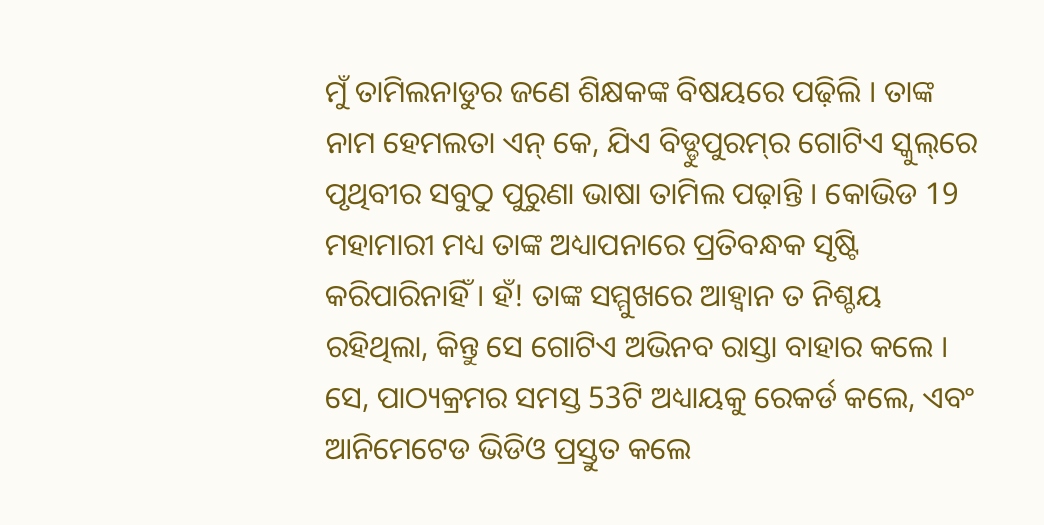ମୁଁ ତାମିଲନାଡୁର ଜଣେ ଶିକ୍ଷକଙ୍କ ବିଷୟରେ ପଢ଼ିଲି । ତାଙ୍କ ନାମ ହେମଲତା ଏନ୍ କେ, ଯିଏ ବିଡ୍ଡୁପୁରମ୍‌ର ଗୋଟିଏ ସ୍କୁଲ୍‌ରେ ପୃଥିବୀର ସବୁଠୁ ପୁରୁଣା ଭାଷା ତାମିଲ ପଢ଼ାନ୍ତି । କୋଭିଡ 19 ମହାମାରୀ ମଧ୍ୟ ତାଙ୍କ ଅଧ୍ୟାପନାରେ ପ୍ରତିବନ୍ଧକ ସୃଷ୍ଟି କରିପାରିନାହିଁ । ହଁ! ତାଙ୍କ ସମ୍ମୁଖରେ ଆହ୍ୱାନ ତ ନିଶ୍ଚୟ ରହିଥିଲା, କିନ୍ତୁ ସେ ଗୋଟିଏ ଅଭିନବ ରାସ୍ତା ବାହାର କଲେ । ସେ, ପାଠ୍ୟକ୍ରମର ସମସ୍ତ 53ଟି ଅଧ୍ୟାୟକୁ ରେକର୍ଡ କଲେ, ଏବଂ ଆନିମେଟେଡ ଭିଡିଓ ପ୍ରସ୍ତୁତ କଲେ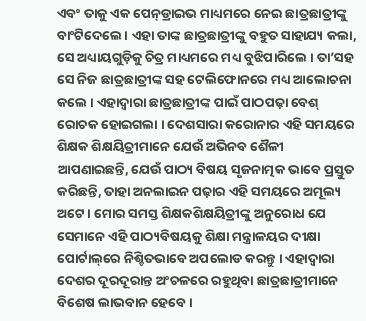ଏବଂ ତାକୁ ଏକ ପେନ୍‌ଡ୍ରାଇଭ ମାଧ୍ୟମରେ ନେଇ ଛାତ୍ରଛାତ୍ରୀଙ୍କୁ ବାଂଟିଦେଲେ । ଏହା ତାଙ୍କ ଛାତ୍ରଛାତ୍ରୀଙ୍କୁ ବହୁତ ସାହାଯ୍ୟ କଲା, ସେ ଅଧ୍ୟାୟଗୁଡ଼ିକୁ ଚିତ୍ର ମାଧ୍ୟମରେ ମଧ୍ୟ ବୁଝିପାରିଲେ । ତା’ସହ ସେ ନିଜ ଛାତ୍ରଛାତ୍ରୀଙ୍କ ସହ ଟେଲିଫୋନରେ ମଧ୍ୟ ଆଲୋଚନା କଲେ । ଏହାଦ୍ୱାରା ଛାତ୍ରଛାତ୍ରୀଙ୍କ ପାଇଁ ପାଠପଢ଼ା ବେଶ୍ ରୋଚକ ହୋଇଗଲା । ଦେଶସାରା କରୋନାର ଏହି ସମୟରେ ଶିକ୍ଷକ ଶିକ୍ଷୟିତ୍ରୀମାନେ ଯେଉଁ ଅଭିନବ ଶୈଳୀ ଆପଣାଇଛନ୍ତି, ଯେଉଁ ପାଠ୍ୟ ବିଷୟ ସୃଜନାତ୍ମକ ଭାବେ ପ୍ରସ୍ତୁତ କରିଛନ୍ତି, ତାହା ଅନଲାଇନ ପଢ଼ାର ଏହି ସମୟରେ ଅମୂଲ୍ୟ ଅଟେ । ମୋର ସମସ୍ତ ଶିକ୍ଷକଶିକ୍ଷୟିତ୍ରୀଙ୍କୁ ଅନୁରୋଧ ଯେ ସେମାନେ ଏହି ପାଠ୍ୟବିଷୟକୁ ଶିକ୍ଷା ମନ୍ତ୍ରାଳୟର ଦୀକ୍ଷା ପୋର୍ଟାଲ୍‌ରେ ନିଶ୍ଚିତଭାବେ ଅପଲୋଡ କରନ୍ତୁ । ଏହାଦ୍ୱାରା ଦେଶର ଦୂରଦୂରାନ୍ତ ଅଂଚଳରେ ରହୁଥିବା ଛାତ୍ରଛାତ୍ରୀମାନେ ବିଶେଷ ଲାଭବାନ ହେବେ ।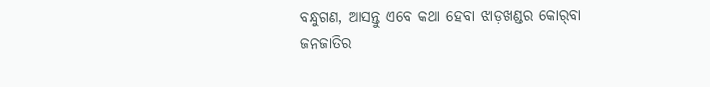ବନ୍ଧୁଗଣ, ଆସନ୍ତୁ ଏବେ କଥା ହେବା ଝାଡ଼ଖଣ୍ଡର କୋର୍‌ବା ଜନଜାତିର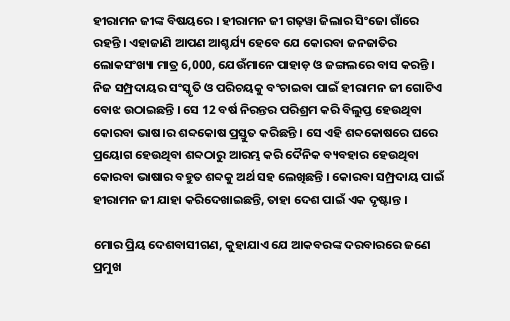ହୀରାମନ ଜୀଙ୍କ ବିଷୟରେ । ହୀରାମନ ଜୀ ଗଢ଼ୱା ଜିଲାର ସିଂଜୋ ଗାଁରେ ରହନ୍ତି । ଏହାଜାଣି ଆପଣ ଆଶ୍ଚର୍ଯ୍ୟ ହେବେ ଯେ କୋରବା ଜନଜାତିର ଲୋକସଂଖ୍ୟା ମାତ୍ର 6,000, ଯେଉଁମାନେ ପାହାଡ଼ ଓ ଜଙ୍ଗଲରେ ବାସ କରନ୍ତି । ନିଜ ସମ୍ପ୍ରଦାୟର ସଂସ୍କୃତି ଓ ପରିଚୟକୁ ବଂଚାଇବା ପାଇଁ ହୀରାମନ ଜୀ ଗୋଟିଏ ବୋଝ ଉଠାଇଛନ୍ତି । ସେ 12 ବର୍ଷ ନିରନ୍ତର ପରିଶ୍ରମ କରି ବିଲୁପ୍ତ ହେଉଥିବା କୋରବା ଭାଷ।ର ଶବ୍ଦକୋଷ ପ୍ରସ୍ତୁତ କରିଛନ୍ତି । ସେ ଏହି ଶବ୍ଦକୋଷରେ ଘରେ ପ୍ରୟୋଗ ହେଉଥିବା ଶବ୍ଦଠାରୁ ଆରମ୍ଭ କରି ଦୈନିକ ବ୍ୟବହାର ହେଉଥିବା କୋରବା ଭାଷାର ବହୁତ ଶବ୍ଦକୁ ଅର୍ଥ ସହ ଲେଖିଛନ୍ତି । କୋରବା ସମ୍ପ୍ରଦାୟ ପାଇଁ ହୀରାମନ ଜୀ ଯାହା କରିଦେଖାଇଛନ୍ତି, ତାହା ଦେଶ ପାଇଁ ଏକ ଦୃଷ୍ଟାନ୍ତ ।

ମୋର ପ୍ରିୟ ଦେଶବାସୀଗଣ, କୁହାଯାଏ ଯେ ଆକବରଙ୍କ ଦରବାରରେ ଜଣେ ପ୍ରମୁଖ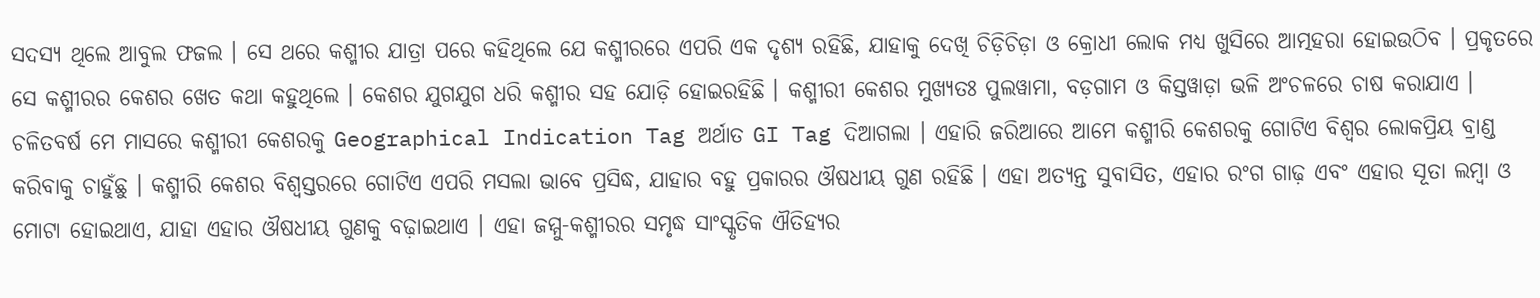ସଦସ୍ୟ ଥିଲେ ଆବୁଲ ଫଜଲ । ସେ ଥରେ କଶ୍ମୀର ଯାତ୍ରା ପରେ କହିଥିଲେ ଯେ କଶ୍ମୀରରେ ଏପରି ଏକ ଦୃଶ୍ୟ ରହିଛି, ଯାହାକୁ ଦେଖି ଚିଡ଼ିଚିଡ଼ା ଓ କ୍ରୋଧୀ ଲୋକ ମଧ୍ୟ ଖୁସିରେ ଆତ୍ମହରା ହୋଇଉଠିବ । ପ୍ରକୃତରେ ସେ କଶ୍ମୀରର କେଶର ଖେତ କଥା କହୁଥିଲେ । କେଶର ଯୁଗଯୁଗ ଧରି କଶ୍ମୀର ସହ ଯୋଡ଼ି ହୋଇରହିଛି । କଶ୍ମୀରୀ କେଶର ମୁଖ୍ୟତଃ ପୁଲୱାମା, ବଡ଼ଗାମ ଓ କିସ୍ତୱାଡ଼ା ଭଳି ଅଂଚଳରେ ଚାଷ କରାଯାଏ । ଚଳିତବର୍ଷ ମେ ମାସରେ କଶ୍ମୀରୀ କେଶରକୁ Geographical Indication Tag ଅର୍ଥାତ GI Tag ଦିଆଗଲା । ଏହାରି ଜରିଆରେ ଆମେ କଶ୍ମୀରି କେଶରକୁ ଗୋଟିଏ ବିଶ୍ୱର ଲୋକପ୍ରିୟ ବ୍ରାଣ୍ଡ କରିବାକୁ ଚାହୁଁଛୁ । କଶ୍ମୀରି କେଶର ବିଶ୍ୱସ୍ତରରେ ଗୋଟିଏ ଏପରି ମସଲା ଭାବେ ପ୍ରସିଦ୍ଧ, ଯାହାର ବହୁ ପ୍ରକାରର ଔଷଧୀୟ ଗୁଣ ରହିଛି । ଏହା ଅତ୍ୟନ୍ତ ସୁବାସିତ, ଏହାର ରଂଗ ଗାଢ଼ ଏବଂ ଏହାର ସୂତା ଲମ୍ବା ଓ ମୋଟା ହୋଇଥାଏ, ଯାହା ଏହାର ଔଷଧୀୟ ଗୁଣକୁ ବଢ଼ାଇଥାଏ । ଏହା ଜମ୍ମୁ-କଶ୍ମୀରର ସମୃଦ୍ଧ ସାଂସ୍କୃତିକ ଐତିହ୍ୟର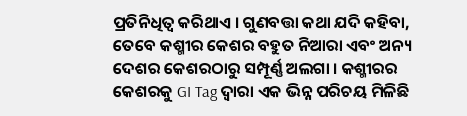ପ୍ରତିନିଧିତ୍ୱ କରିଥାଏ । ଗୁଣବତ୍ତା କଥା ଯଦି କହିବା, ତେବେ କଶ୍ମୀର କେଶର ବହୁତ ନିଆରା ଏବଂ ଅନ୍ୟ ଦେଶର କେଶରଠାରୁ ସମ୍ପୂର୍ଣ୍ଣ ଅଲଗା । କଶ୍ମୀରର କେଶରକୁ GI Tag ଦ୍ୱାରା ଏକ ଭିନ୍ନ ପରିଚୟ ମିଳିଛି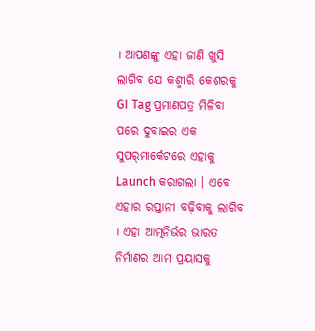। ଆପଣଙ୍କୁ ଏହା ଜାଣି ଖୁସି ଲାଗିବ ଯେ କଶ୍ମୀରି କେଶରକୁ GI Tag ପ୍ରମାଣପତ୍ର ମିଳିବା ପରେ ଦୁବାଇର ଏକ ସୁପର୍‌ମାର୍କେଟରେ ଏହାକୁ Launch କରାଗଲା । ଏବେ ଏହାର ରପ୍ତାନୀ ବଢ଼ିବାକୁ ଲାଗିବ । ଏହା ଆତ୍ମନିର୍ଭର ଭାରତ ନିର୍ମାଣର ଆମ ପ୍ରୟାସକୁ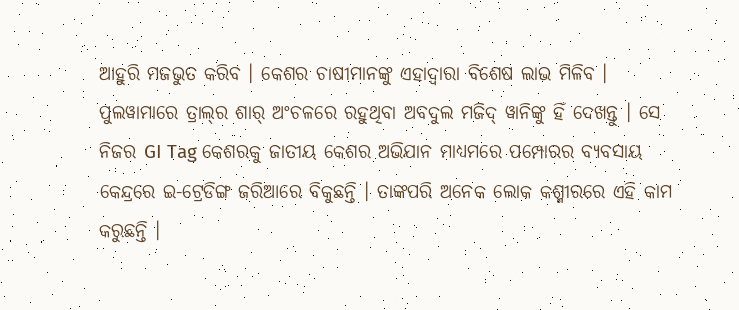ଆହୁରି ମଜଭୁତ କରିବ । କେଶର ଚାଷୀମାନଙ୍କୁ ଏହାଦ୍ୱାରା ବିଶେଷ ଲାଭ ମିଳିବ । ପୁଲୱାମାରେ ତ୍ରାଲ୍‌ର ଶାର୍ ଅଂଚଳରେ ରହୁଥିବା ଅବଦୁଲ ମଜିଦ୍ ୱାନିଙ୍କୁ ହିଁ ଦେଖନ୍ତୁ । ସେ ନିଜର GI Tag କେଶରକୁ ଜାତୀୟ କେଶର ଅଭିଯାନ ମାଧ୍ୟମରେ ପମ୍ପୋରର ବ୍ୟବସାୟ କେନ୍ଦ୍ରରେ ଇ-ଟ୍ରେଡିଙ୍ଗ ଜରିଆରେ ବିକୁଛନ୍ତି । ତାଙ୍କପରି ଅନେକ ଲୋକ କଶ୍ମୀରରେ ଏହି କାମ କରୁଛନ୍ତି ।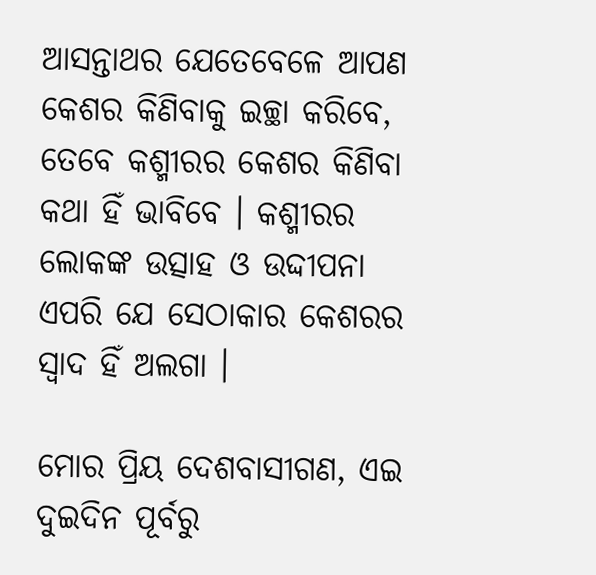ଆସନ୍ତାଥର ଯେତେବେଳେ ଆପଣ କେଶର କିଣିବାକୁ ଇଚ୍ଛା କରିବେ, ତେବେ କଶ୍ମୀରର କେଶର କିଣିବା କଥା ହିଁ ଭାବିବେ । କଶ୍ମୀରର ଲୋକଙ୍କ ଉତ୍ସାହ ଓ ଉଦ୍ଦୀପନା ଏପରି ଯେ ସେଠାକାର କେଶରର ସ୍ୱାଦ ହିଁ ଅଲଗା ।

ମୋର ପ୍ରିୟ ଦେଶବାସୀଗଣ, ଏଇ ଦୁଇଦିନ ପୂର୍ବରୁ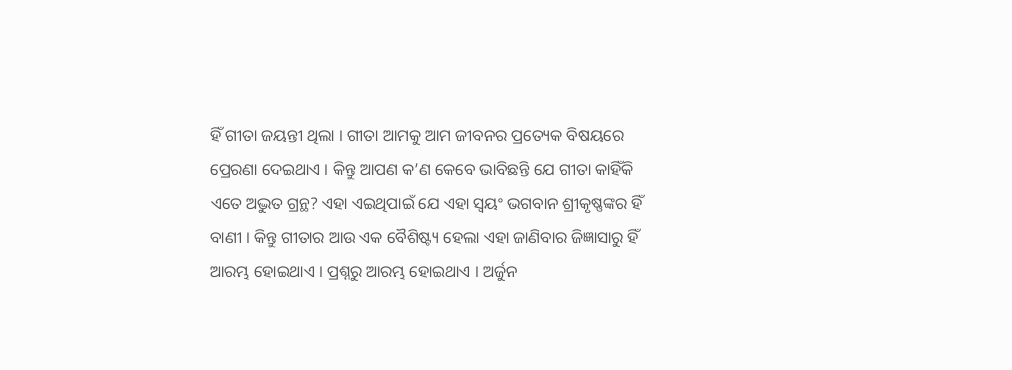ହିଁ ଗୀତା ଜୟନ୍ତୀ ଥିଲା । ଗୀତା ଆମକୁ ଆମ ଜୀବନର ପ୍ରତ୍ୟେକ ବିଷୟରେ ପ୍ରେରଣା ଦେଇଥାଏ । କିନ୍ତୁ ଆପଣ କ’ଣ କେବେ ଭାବିଛନ୍ତି ଯେ ଗୀତା କାହିଁକି ଏତେ ଅଦ୍ଭୁତ ଗ୍ରନ୍ଥ? ଏହା ଏଇଥିପାଇଁ ଯେ ଏହା ସ୍ୱୟଂ ଭଗବାନ ଶ୍ରୀକୃଷ୍ଣଙ୍କର ହିଁ ବାଣୀ । କିନ୍ତୁ ଗୀତାର ଆଉ ଏକ ବୈଶିଷ୍ଟ୍ୟ ହେଲା ଏହା ଜାଣିବାର ଜିଜ୍ଞାସାରୁ ହିଁ ଆରମ୍ଭ ହୋଇଥାଏ । ପ୍ରଶ୍ନରୁ ଆରମ୍ଭ ହୋଇଥାଏ । ଅର୍ଜୁନ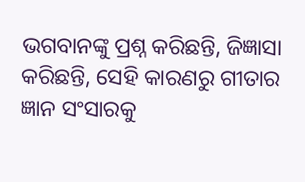ଭଗବାନଙ୍କୁ ପ୍ରଶ୍ନ କରିଛନ୍ତି, ଜିଜ୍ଞାସା କରିଛନ୍ତି, ସେହି କାରଣରୁ ଗୀତାର ଜ୍ଞାନ ସଂସାରକୁ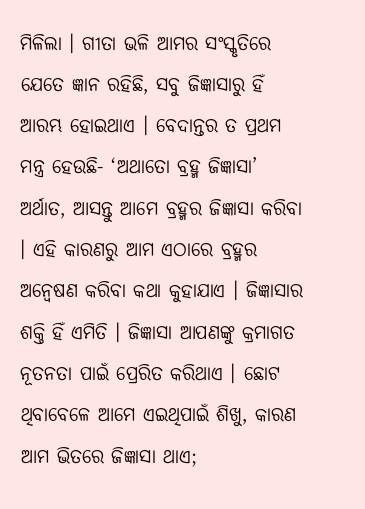ମିଳିଲା । ଗୀତା ଭଳି ଆମର ସଂସ୍କୃତିରେ ଯେତେ ଜ୍ଞାନ ରହିଛି, ସବୁ ଜିଜ୍ଞାସାରୁ ହିଁ ଆରମ୍ଭ ହୋଇଥାଏ । ବେଦାନ୍ତର ତ ପ୍ରଥମ ମନ୍ତ୍ର ହେଉଛି- ‘ଅଥାତୋ ବ୍ରହ୍ମ ଜିଜ୍ଞାସା’ ଅର୍ଥାତ, ଆସନ୍ତୁ ଆମେ ବ୍ରହ୍ମର ଜିଜ୍ଞାସା କରିବା । ଏହି କାରଣରୁ ଆମ ଏଠାରେ ବ୍ରହ୍ମର ଅନ୍ୱେଷଣ କରିବା କଥା କୁହାଯାଏ । ଜିଜ୍ଞାସାର ଶକ୍ତି ହିଁ ଏମିତି । ଜିଜ୍ଞାସା ଆପଣଙ୍କୁ କ୍ରମାଗତ ନୂତନତା ପାଇଁ ପ୍ରେରିତ କରିଥାଏ । ଛୋଟ ଥିବାବେଳେ ଆମେ ଏଇଥିପାଇଁ ଶିଖୁ, କାରଣ ଆମ ଭିତରେ ଜିଜ୍ଞାସା ଥାଏ;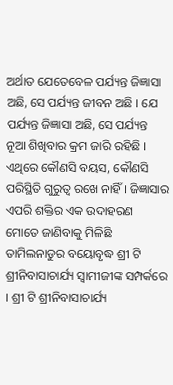ଅର୍ଥାତ ଯେତେବେଳ ପର୍ଯ୍ୟନ୍ତ ଜିଜ୍ଞାସା ଅଛି, ସେ ପର୍ଯ୍ୟନ୍ତ ଜୀବନ ଅଛି । ଯେ ପର୍ଯ୍ୟନ୍ତ ଜିଜ୍ଞାସା ଅଛି, ସେ ପର୍ଯ୍ୟନ୍ତ ନୂଆ ଶିଖିବାର କ୍ରମ ଜାରି ରହିଛି । ଏଥିରେ କୌଣସି ବୟସ, କୌଣସି ପରିସ୍ଥିତି ଗୁରୁତ୍ୱ ରଖେ ନାହିଁ । ଜିଜ୍ଞାସାର ଏପରି ଶକ୍ତିର ଏକ ଉଦାହରଣ ମୋତେ ଜାଣିବାକୁ ମିଳିଛି ତାମିଲନାଡୁର ବୟୋବୃଦ୍ଧ ଶ୍ରୀ ଟି ଶ୍ରୀନିବାସାଚାର୍ଯ୍ୟ ସ୍ୱାମୀଜୀଙ୍କ ସମ୍ପର୍କରେ । ଶ୍ରୀ ଟି ଶ୍ରୀନିବାସାଚାର୍ଯ୍ୟ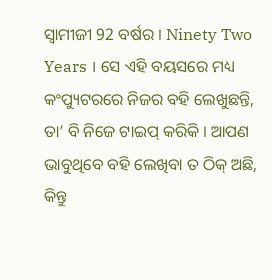ସ୍ୱାମୀଜୀ 92 ବର୍ଷର । Ninety Two Years । ସେ ଏହି ବୟସରେ ମଧ୍ୟ କଂପ୍ୟୁଟରରେ ନିଜର ବହି ଲେଖୁଛନ୍ତି, ତା’ ବି ନିଜେ ଟାଇପ୍ କରିକି । ଆପଣ ଭାବୁଥିବେ ବହି ଲେଖିବା ତ ଠିକ୍ ଅଛି, କିନ୍ତୁ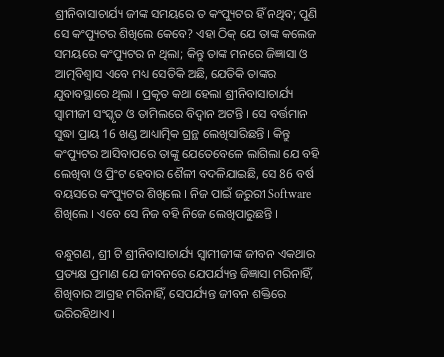ଶ୍ରୀନିବାସାଚାର୍ଯ୍ୟ ଜୀଙ୍କ ସମୟରେ ତ କଂପ୍ୟୁଟର ହିଁ ନଥିବ; ପୁଣି ସେ କଂପ୍ୟୁଟର ଶିଖିଲେ କେବେ? ଏହା ଠିକ୍ ଯେ ତାଙ୍କ କଲେଜ ସମୟରେ କଂପ୍ୟୁଟର ନ ଥିଲା; କିନ୍ତୁ ତାଙ୍କ ମନରେ ଜିଜ୍ଞାସା ଓ ଆତ୍ମବିଶ୍ୱାସ ଏବେ ମଧ୍ୟ ସେତିକି ଅଛି, ଯେତିକି ତାଙ୍କର ଯୁବାବସ୍ଥାରେ ଥିଲା । ପ୍ରକୃତ କଥା ହେଲା ଶ୍ରୀନିବାସାଚାର୍ଯ୍ୟ ସ୍ୱାମୀଜୀ ସଂସ୍କୃତ ଓ ତାମିଲରେ ବିଦ୍ୱାନ ଅଟନ୍ତି । ସେ ବର୍ତ୍ତମାନ ସୁଦ୍ଧା ପ୍ରାୟ 16 ଖଣ୍ଡ ଆଧ୍ୟାତ୍ମିକ ଗ୍ରନ୍ଥ ଲେଖିସାରିଛନ୍ତି । କିନ୍ତୁ କଂପ୍ୟୁଟର ଆସିବାପରେ ତାଙ୍କୁ ଯେତେବେଳେ ଲାଗିଲା ଯେ ବହି ଲେଖିବା ଓ ପ୍ରିଂଟ ହେବାର ଶୈଳୀ ବଦଳିଯାଇଛି, ସେ 86 ବର୍ଷ ବୟସରେ କଂପ୍ୟୁଟର ଶିଖିଲେ । ନିଜ ପାଇଁ ଜରୁରୀ Software ଶିଖିଲେ । ଏବେ ସେ ନିଜ ବହି ନିଜେ ଲେଖିପାରୁଛନ୍ତି ।

ବନ୍ଧୁଗଣ, ଶ୍ରୀ ଟି ଶ୍ରୀନିବାସାଚାର୍ଯ୍ୟ ସ୍ୱାମୀଜୀଙ୍କ ଜୀବନ ଏକଥାର ପ୍ରତ୍ୟକ୍ଷ ପ୍ରମାଣ ଯେ ଜୀବନରେ ଯେପର୍ଯ୍ୟନ୍ତ ଜିଜ୍ଞାସା ମରିନାହିଁ, ଶିଖିବାର ଆଗ୍ରହ ମରିନାହିଁ, ସେପର୍ଯ୍ୟନ୍ତ ଜୀବନ ଶକ୍ତିରେ ଭରିରହିଥାଏ ।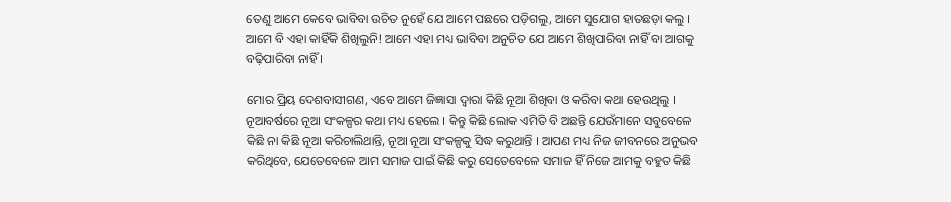ତେଣୁ ଆମେ କେବେ ଭାବିବା ଉଚିତ ନୁହେଁ ଯେ ଆମେ ପଛରେ ପଡ଼ିଗଲୁ, ଆମେ ସୁଯୋଗ ହାତଛଡ଼ା କଲୁ । ଆମେ ବି ଏହା କାହିଁକି ଶିଖିଲୁନି! ଆମେ ଏହା ମଧ୍ୟ ଭାବିବା ଅନୁଚିତ ଯେ ଆମେ ଶିଖିପାରିବା ନାହିଁ ବା ଆଗକୁ ବଢ଼ିପାରିବା ନାହିଁ ।

ମୋର ପ୍ରିୟ ଦେଶବାସୀଗଣ, ଏବେ ଆମେ ଜିଜ୍ଞାସା ଦ୍ୱାରା କିଛି ନୂଆ ଶିଖିବା ଓ କରିବା କଥା ହେଉଥିଲୁ । ନୂଆବର୍ଷରେ ନୂଆ ସଂକଳ୍ପର କଥା ମଧ୍ୟ ହେଲେ । କିନ୍ତୁ କିଛି ଲୋକ ଏମିତି ବି ଅଛନ୍ତି ଯେଉଁମାନେ ସବୁବେଳେ କିଛି ନା କିଛି ନୂଆ କରିଚାଲିଥାନ୍ତି, ନୂଆ ନୂଆ ସଂକଳ୍ପକୁ ସିଦ୍ଧ କରୁଥାନ୍ତି । ଆପଣ ମଧ୍ୟ ନିଜ ଜୀବନରେ ଅନୁଭବ କରିଥିବେ, ଯେତେବେଳେ ଆମ ସମାଜ ପାଇଁ କିଛି କରୁ ସେତେବେଳେ ସମାଜ ହିଁ ନିଜେ ଆମକୁ ବହୁତ କିଛି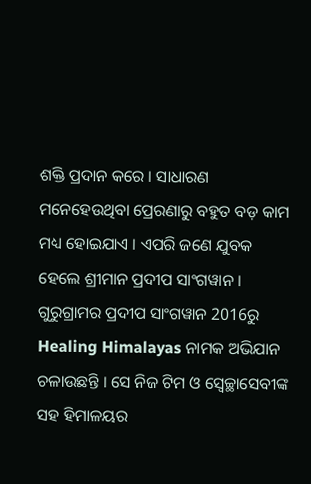ଶକ୍ତି ପ୍ରଦାନ କରେ । ସାଧାରଣ ମନେହେଉଥିବା ପ୍ରେରଣାରୁ ବହୁତ ବଡ଼ କାମ ମଧ୍ୟ ହୋଇଯାଏ । ଏପରି ଜଣେ ଯୁବକ ହେଲେ ଶ୍ରୀମାନ ପ୍ରଦୀପ ସାଂଗୱାନ । ଗୁରୁଗ୍ରାମର ପ୍ରଦୀପ ସାଂଗୱାନ 2016ରୁ Healing Himalayas ନାମକ ଅଭିଯାନ ଚଳାଉଛନ୍ତି । ସେ ନିଜ ଟିମ ଓ ସ୍ୱେଚ୍ଛାସେବୀଙ୍କ ସହ ହିମାଳୟର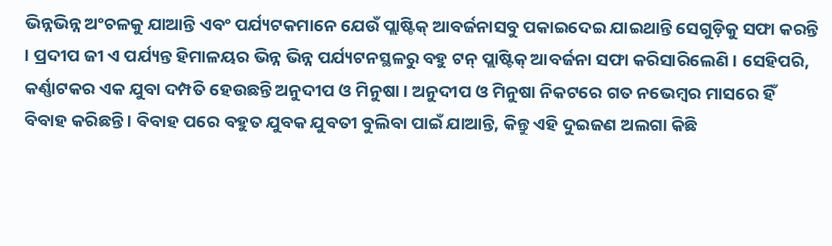ଭିନ୍ନଭିନ୍ନ ଅଂଚଳକୁ ଯାଆନ୍ତି ଏବଂ ପର୍ଯ୍ୟଟକମାନେ ଯେଉଁ ପ୍ଲାଷ୍ଟିକ୍ ଆବର୍ଜନାସବୁ ପକାଇଦେଇ ଯାଇଥାନ୍ତି ସେଗୁଡ଼ିକୁ ସଫା କରନ୍ତି । ପ୍ରଦୀପ ଜୀ ଏ ପର୍ଯ୍ୟନ୍ତ ହିମାଳୟର ଭିନ୍ନ ଭିନ୍ନ ପର୍ଯ୍ୟଟନସ୍ଥଳରୁ ବହୁ ଟନ୍ ପ୍ଲାଷ୍ଟିକ୍ ଆବର୍ଜନା ସଫା କରିସାରିଲେଣି । ସେହିପରି, କର୍ଣ୍ଣାଟକର ଏକ ଯୁବା ଦମ୍ପତି ହେଉଛନ୍ତି ଅନୁଦୀପ ଓ ମିନୁଷା । ଅନୁଦୀପ ଓ ମିନୁଷା ନିକଟରେ ଗତ ନଭେମ୍ବର ମାସରେ ହିଁ ବିବାହ କରିଛନ୍ତି । ବିବାହ ପରେ ବହୁତ ଯୁବକ ଯୁବତୀ ବୁଲିବା ପାଇଁ ଯାଆନ୍ତି, କିନ୍ତୁ ଏହି ଦୁଇଜଣ ଅଲଗା କିଛି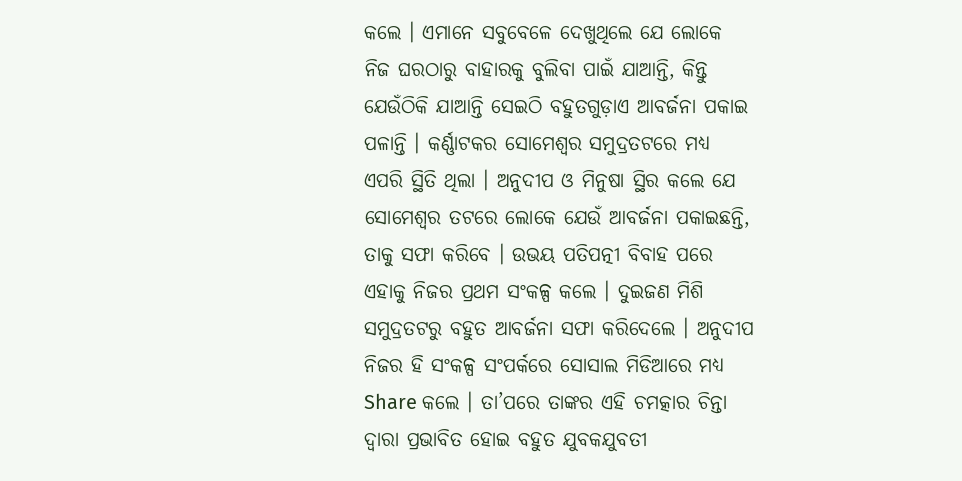କଲେ । ଏମାନେ ସବୁବେଳେ ଦେଖୁଥିଲେ ଯେ ଲୋକେ ନିଜ ଘରଠାରୁ ବାହାରକୁ ବୁଲିବା ପାଇଁ ଯାଆନ୍ତି, କିନ୍ତୁ ଯେଉଁଠିକି ଯାଆନ୍ତି ସେଇଠି ବହୁତଗୁଡ଼ାଏ ଆବର୍ଜନା ପକାଇ ପଳାନ୍ତି । କର୍ଣ୍ଣାଟକର ସୋମେଶ୍ୱର ସମୁଦ୍ରତଟରେ ମଧ୍ୟ ଏପରି ସ୍ଥିତି ଥିଲା । ଅନୁଦୀପ ଓ ମିନୁଷା ସ୍ଥିର କଲେ ଯେ ସୋମେଶ୍ୱର ତଟରେ ଲୋକେ ଯେଉଁ ଆବର୍ଜନା ପକାଇଛନ୍ତି, ତାକୁ ସଫା କରିବେ । ଉଭୟ ପତିପତ୍ନୀ ବିବାହ ପରେ ଏହାକୁ ନିଜର ପ୍ରଥମ ସଂକଳ୍ପ କଲେ । ଦୁଇଜଣ ମିଶି ସମୁଦ୍ରତଟରୁ ବହୁତ ଆବର୍ଜନା ସଫା କରିଦେଲେ । ଅନୁଦୀପ ନିଜର ହି ସଂକଳ୍ପ ସଂପର୍କରେ ସୋସାଲ ମିଡିଆରେ ମଧ୍ୟ Share କଲେ । ତା’ପରେ ତାଙ୍କର ଏହି ଚମତ୍କାର ଚିନ୍ତା ଦ୍ୱାରା ପ୍ରଭାବିତ ହୋଇ ବହୁତ ଯୁବକଯୁବତୀ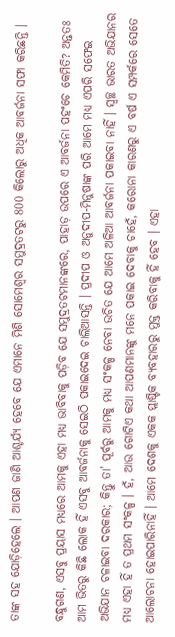ତାଙ୍କ ସହ ଯୋଡ଼ିହେଲେ । ଆପଣ ଜାଣି ଆଶ୍ଚର୍ଯ୍ୟ ହେବେ ଯେ ଏମାନେ ମିଶି ସୋମେଶ୍ୱର ସମୁଦ୍ରତଟରୁ 800 କିଲୋରୁ ଅଧିକ ଆବର୍ଜନା ସଫା କରିଛନ୍ତି ।

ବନ୍ଧୁଗଣ, ଏସବୁ ପ୍ରୟାସ ମଧ୍ୟରେ ଆମକୁ ଏହା ମଧ୍ୟ ଭାବିବାକୁ ପଡ଼ିବ ଯେ ସମୁଦ୍ରତଟମାନଙ୍କରେ, ପାହାଡ଼ ଉପରେ ଏ ଆବର୍ଜନା ପହଂଚେ କେମିତି? ଅନ୍ତତଃ ଆମ ଭିତରୁ କିଛି ଲୋକ ହିଁ ଏସବୁ ଆବର୍ଜନାକୁ ସେଇଠି ପକାଇଦେଇ ଚାଲିଆସନ୍ତି । ପ୍ରଦୀପ ଓ ଅନୁଦୀପ-ମିନୁଷାଙ୍କ ପରି ଆମେ ମଧ୍ୟ ଏପରି ସଫେଇ ଅଭିଯାନ ଚଳାଇବା ଦରକାର; କିନ୍ତୁ ତା’ ପୂର୍ବରୁ ଆମକୁ ମଧ୍ୟ ସଂକଳ୍ପ ନେବା ଉଚିତ ଯେ ଆମେ ଅଳିଆ ଆବର୍ଜନା ପକାଇବା ନାହିଁ । ସ୍ୱଚ୍ଛ ଭାରତ ଅଭିଯାନର ମଧ୍ୟ ଏହା ହିଁ ତ ପ୍ରଥମ ସଂକଳ୍ପ । ହଁ, ଆଉ ଗୋଟିଏ କଥା ଆପଣମାନଙ୍କୁ ମନେ ପକାଇ ଦେବାକୁ ଚାହେଁ, କରୋନା କାରଣରୁ ଏ ବର୍ଷ ଏ ସମ୍ପର୍କରେ ସେତେ ଆଲୋଚନା ହୋଇପାରିନାହିଁ । ଆମେ ଦେଶକୁ ଏକକ ପ୍ଲାଷ୍ଟିକ ବ୍ୟବହାରରୁ ମୁକ୍ତ କରିବାକୁ ହିଁ ହେବ । ଏହା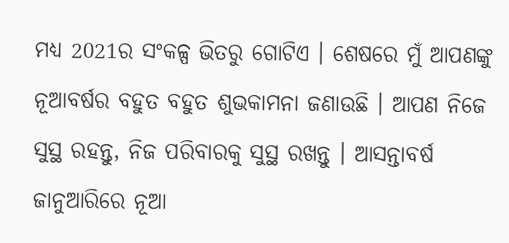ମଧ୍ୟ 2021ର ସଂକଳ୍ପ ଭିତରୁ ଗୋଟିଏ । ଶେଷରେ ମୁଁ ଆପଣଙ୍କୁ ନୂଆବର୍ଷର ବହୁତ ବହୁତ ଶୁଭକାମନା ଜଣାଉଛି । ଆପଣ ନିଜେ ସୁସ୍ଥ ରହନ୍ତୁ, ନିଜ ପରିବାରକୁ ସୁସ୍ଥ ରଖନ୍ତୁ । ଆସନ୍ତାବର୍ଷ ଜାନୁଆରିରେ ନୂଆ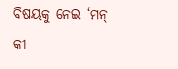ବିଷୟକୁ ନେଇ ‘ମନ୍ କୀ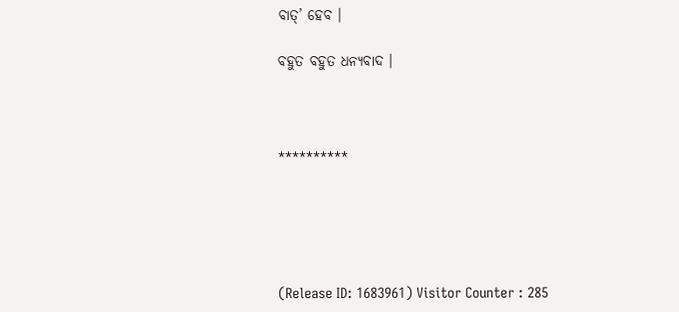ବାତ୍‌’ ହେବ ।

ବହୁତ ବହୁତ ଧନ୍ୟବାଦ ।



**********





(Release ID: 1683961) Visitor Counter : 285